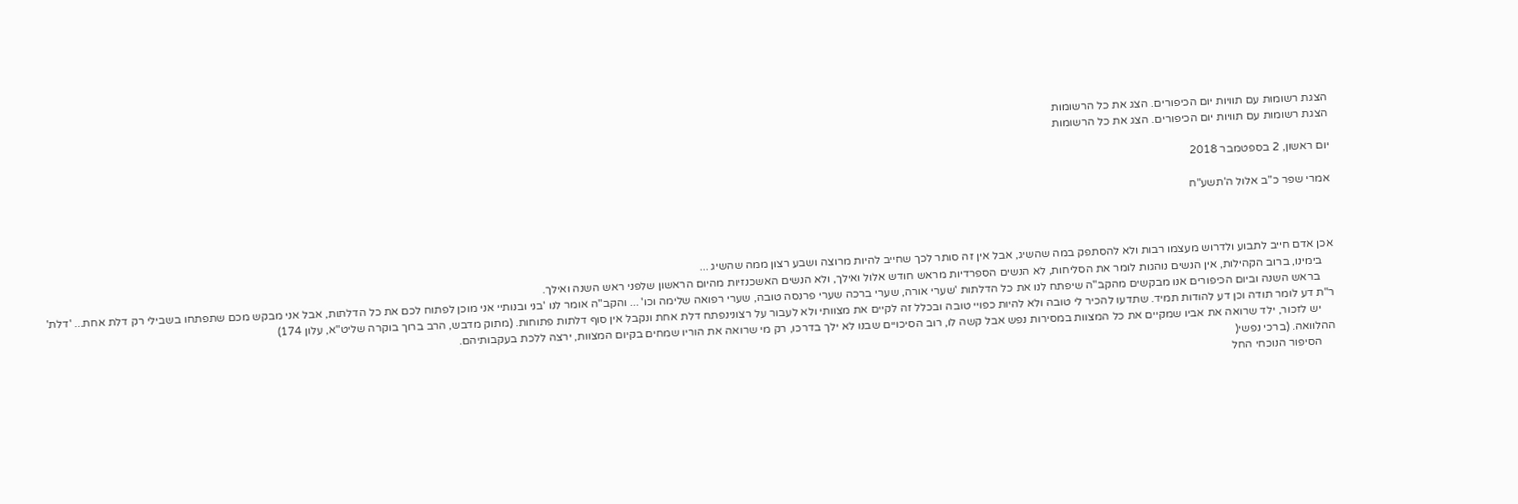הצגת רשומות עם תוויות יום הכיפורים. הצג את כל הרשומות
הצגת רשומות עם תוויות יום הכיפורים. הצג את כל הרשומות

יום ראשון, 2 בספטמבר 2018

אמרי שפר כ"ב אלול ה'תשע"ח



אכן אדם חייב לתבוע ולדרוש מעצמו רבות ולא להסתפק במה שהשיג, אבל אין זה סותר לכך שחייב להיות מרוצה ושבע רצון ממה שהשיג ...
    בימינו, ברוב הקהילות, אין הנשים נוהגות לומר את הסליחות, לא הנשים הספרדיות מראש חודש אלול ואילך, ולא הנשים האשכנזיות מהיום הראשון שלפני ראש השנה ואילך.
     בראש השנה וביום הכיפורים אנו מבקשים מהקב"ה שיפתח לנו את כל הדלתות 'שערי אורה, שערי ברכה שערי פרנסה טובה, שערי רפואה שלימה וכו' ... והקב"ה אומר לנו 'בני ובנותיי אני מוכן לפתוח לכם את כל הדלתות, אבל אני מבקש מכם שתפתחו בשבילי רק דלת אחת... 'דלת' ר"ת דע לומר תודה וכן דע להודות תמיד. שתדעו להכיר לי טובה ולא להיות כפויי טובה ובכלל זה לקיים את מצוותי ולא לעבור על רצונינפתח דלת אחת ונקבל אין סוף דלתות פתוחות. (מתוק מדבש, הרב ברוך בוקרה שליט"א, עלון 174)
     יש לזכור, ילד שרואה את אביו שמקיים את כל המצוות במסירות נפש אבל קשה לו, רוב הסיכויים שבנו לא ילך בדרכו, רק מי שרואה את הוריו שמחים בקיום המצוות, ירצה ללכת בעקבותיהם.
ההלוואה. (ברכי נפשי(
     הסיפור הנוכחי החל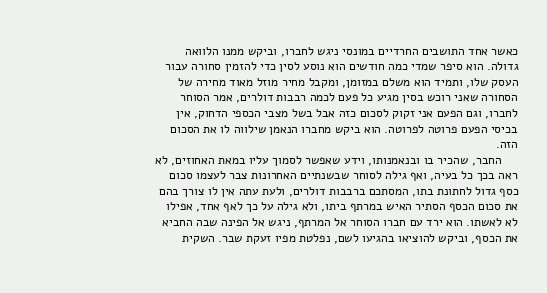כאשר אחד התושבים החרדיים במונסי ניגש לחברו, וביקש ממנו הלוואה גדולה. הוא סיפר שמדי כמה חודשים הוא נוסע לסין כדי להזמין סחורה עבור העסק שלו, ותמיד הוא משלם במזומן, ומקבל מחיר מוזל מאוד מחירה של הסחורה שאני רוכש בסין מגיע כל פעם לכמה רבבות דולרים, אמר הסוחר לחברו, וגם הפעם אני זקוק לסכום כזה אבל בשל מצבי הכספי הדחוק, אין בכיסי הפעם פרוטה לפרוטה. הוא ביקש מחברו הנאמן שילווה לו את הסכום הזה.
     החבר, שהכיר בו ובנאמנותו, וידע שאפשר לסמוך עליו במאת האחוזים, לא ראה בכך כל בעיה, ואף גילה לסוחר שבשנתיים האחרונות צבר לעצמו סכום כסף גדול לחתונת בתו, המסתכם ברבבות דולרים, ולעת עתה אין לו צורך בהם את סכום הכסף הסתיר האיש במרתף ביתו, ולא גילה על כך לאף אחד, אפילו לא לאשתו. הוא ירד עם חברו הסוחר אל המרתף, ניגש אל הפינה שבה החביא את הכסף, וביקש להוציאו בהגיעו לשם, נפלטת מפיו זעקת שבר. השקית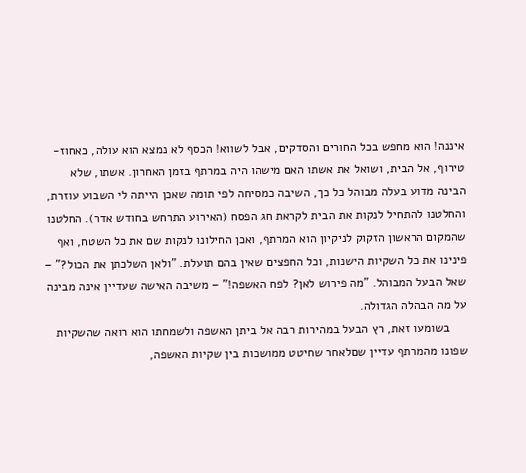איננה! הוא מחפש בכל החורים והסדקים, אבל לשווא! הכסף לא נמצא הוא עולה, כאחוז-טירוף, אל הבית, ושואל את אשתו האם מישהו היה במרתף בזמן האחרון. אשתו, שלא הבינה מדוע בעלה מבוהל כל כך, השיבה כמסיחה לפי תומה שאכן הייתה לי השבוע עוזרת, והחלטנו להתחיל לנקות את הבית לקראת חג הפסח (האירוע התרחש בחודש אדר). החלטנו שהמקום הראשון הזקוק לניקיון הוא המרתף, ואכן החילונו לנקות שם את כל השטח, ואף פינינו את כל השקיות הישנות, וכל החפצים שאין בהם תועלת. "ולאן השלכתן את הכול?" – שאל הבעל המבוהל. "מה פירוש לאן? לפח האשפה!" – משיבה האישה שעדיין אינה מבינה על מה הבהלה הגדולה.
     בשומעו זאת, רץ הבעל במהירות רבה אל ביתן האשפה ולשמחתו הוא רואה שהשקיות שפונו מהמרתף עדיין שםלאחר שחיטט ממושכות בין שקיות האשפה,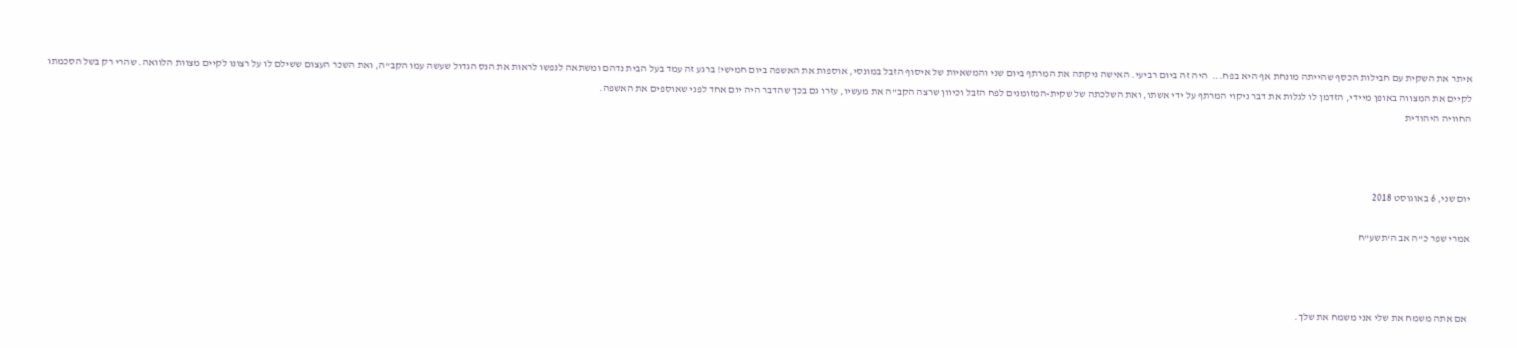איתר את השקית עם חבילות הכסף שהייתה מונחת אף היא בפח...  היה זה ביום רביעי. האישה ניקתה את המרתף ביום שני והמשאיות של איסוף הזבל במונסי, אוספות את האשפה ביום חמישי! ברגע זה עמד בעל הבית נדהם ומשתאה לנפשו לראות את הנס הגדול שעשה עמו הקב"ה, ואת השכר העצום ששילם לו על רצונו לקיים מצוות הלוואה. שהרי רק בשל הסכמתו לקיים את המצווה באופן מיידי, הזדמן לו לגלות את דבר ניקוי המרתף על ידי אשתו, ואת השלכתה של שקית-המזומנים לפח הזבל וכיוון שרצה הקב"ה את מעשיו, עזרו גם בכך שהדבר היה יום אחד לפני שאוספים את האשפה.
החוויה היהודית



יום שני, 6 באוגוסט 2018

אמרי שפר כ"ה אב ה'תשע"ח



 אם אתה משמח את שלי אני משמח את שלך.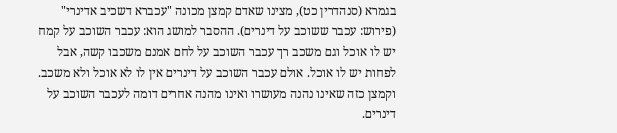בגמרא (סנהדרין כט), מצינו שאדם קמצן מכונה "עכברא דשכיב אדינרי" (פירוש: עכבר ששוכב על דינרים). ההסבר למושג הוא: עכבר השוכב על קמח יש לו אוכל וגם משכב רך עכבר השוכב על לחם אמנם משכבו קשה, אבל לפחות יש לו אוכל. אולם עכבר השוכב על דינרים אין לו לא אוכל ולא משכב. וקמצן כזה שאינו נהנה מעושרו ואינו מהנה אחרים דומה לעכבר השוכב על דינרים.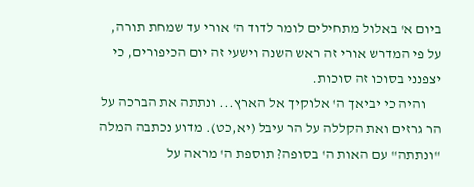ביום א' באלול מתחילים לומר לדוד ה' אורי עד שמחת תורה, על פי המדרש אורי זה ראש השנה וישעי זה יום הכיפורים, כי יצפנני בסוכו זה סוכות.
     והיה כי יביאך ה' אלוקיך אל הארץ... ונתתה את הברכה על הר גרזים ואת הקללה על הר עיבל (יא,כט). מדוע נכתבה המלה "ונתתה" עם האות ה' בסופה? תוספת ה' מראה על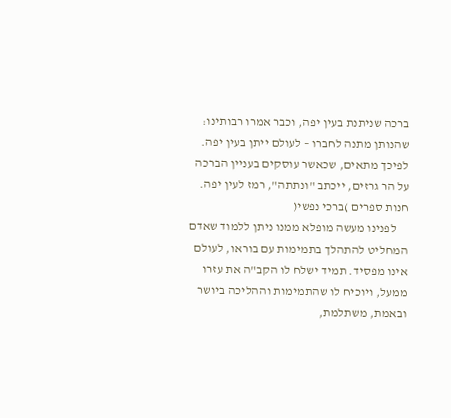ברכה שניתנת בעין יפה, וכבר אמרו רבותינו: שהנותן מתנה לחברו – לעולם ייתן בעין יפה. לפיכך מתאים, שכאשר עוסקים בעניין הברכה על הר גרזים, ייכתב "ונתתה", רמז לעין יפה.
חנות ספרים )ברכי נפשי(
     לפנינו מעשה מופלא ממנו ניתן ללמוד שאדם המחליט להתהלך בתמימות עם בוראו, לעולם אינו מפסיד. תמיד ישלח לו הקב"ה את עזרו ממעל, ויוכיח לו שהתמימות וההליכה ביושר ובאמת, משתלמת,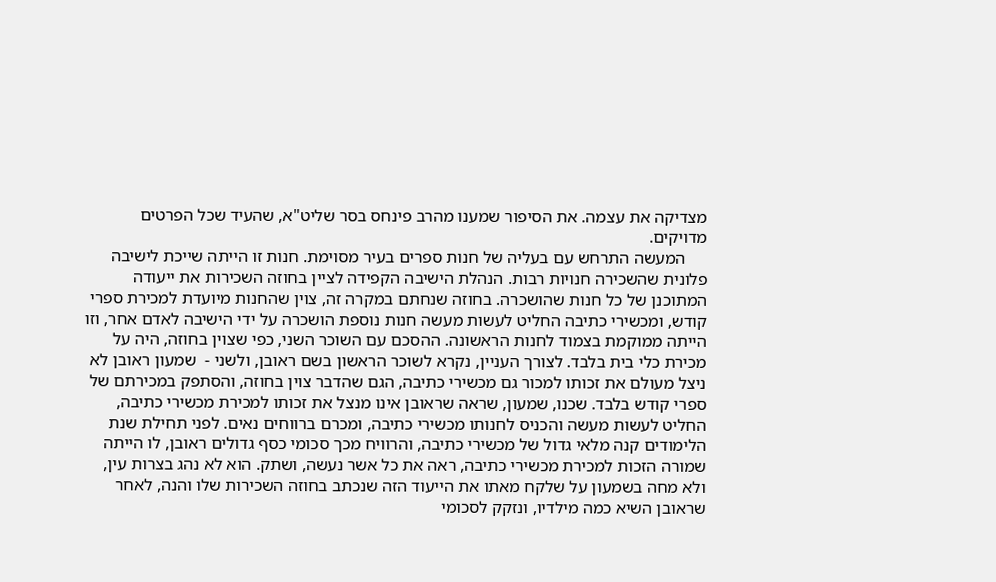מצדיקה את עצמה. את הסיפור שמענו מהרב פינחס בסר שליט"א, שהעיד שכל הפרטים מדויקים.
     המעשה התרחש עם בעליה של חנות ספרים בעיר מסוימת. חנות זו הייתה שייכת לישיבה פלונית שהשכירה חנויות רבות. הנהלת הישיבה הקפידה לציין בחוזה השכירות את ייעודה המתוכנן של כל חנות שהושכרה. בחוזה שנחתם במקרה זה, צוין שהחנות מיועדת למכירת ספרי קודש, ומכשירי כתיבה החליט לעשות מעשה חנות נוספת הושכרה על ידי הישיבה לאדם אחר, וזו הייתה ממוקמת בצמוד לחנות הראשונה. ההסכם עם השוכר השני, כפי שצוין בחוזה, היה על מכירת כלי בית בלבד. לצורך העניין, נקרא לשוכר הראשון בשם ראובן, ולשני -  שמעון ראובן לא ניצל מעולם את זכותו למכור גם מכשירי כתיבה, הגם שהדבר צוין בחוזה, והסתפק במכירתם של ספרי קודש בלבד. שכנו, שמעון, שראה שראובן אינו מנצל את זכותו למכירת מכשירי כתיבה, החליט לעשות מעשה והכניס לחנותו מכשירי כתיבה, ומכרם ברווחים נאים. לפני תחילת שנת הלימודים קנה מלאי גדול של מכשירי כתיבה, והרוויח מכך סכומי כסף גדולים ראובן, לו הייתה שמורה הזכות למכירת מכשירי כתיבה, ראה את כל אשר נעשה, ושתק. הוא לא נהג בצרות עין, ולא מחה בשמעון על שלקח מאתו את הייעוד הזה שנכתב בחוזה השכירות שלו והנה, לאחר שראובן השיא כמה מילדיו, ונזקק לסכומי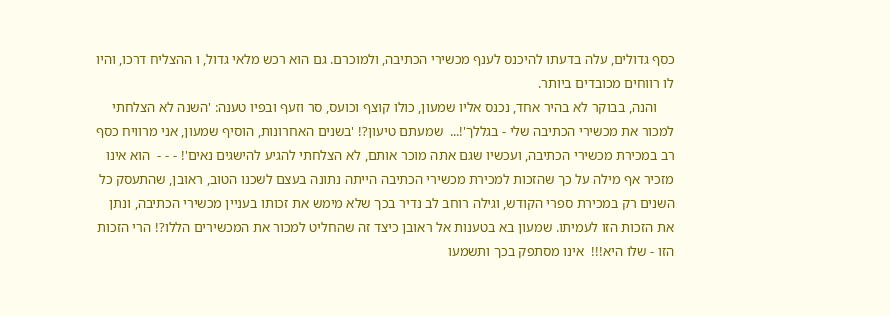כסף גדולים, עלה בדעתו להיכנס לענף מכשירי הכתיבה, ולמוכרם. גם הוא רכש מלאי גדול, ו ההצליח דרכו, והיו לו רווחים מכובדים ביותר.
     והנה, בבוקר לא בהיר אחד, נכנס אליו שמעון, כולו קוצף וכועס, סר וזעף ובפיו טענה: 'השנה לא הצלחתי למכור את מכשירי הכתיבה שלי - בגללך'!...  שמעתם טיעון?! 'בשנים האחרונות, הוסיף שמעון, אני מרוויח כסף רב במכירת מכשירי הכתיבה, ועכשיו שגם אתה מוכר אותם, לא הצלחתי להגיע להישגים נאים'! - - -  הוא אינו מזכיר אף מילה על כך שהזכות למכירת מכשירי הכתיבה הייתה נתונה בעצם לשכנו הטוב, ראובן, שהתעסק כל השנים רק במכירת ספרי הקודש, וגילה רוחב לב נדיר בכך שלא מימש את זכותו בעניין מכשירי הכתיבה, ונתן את הזכות הזו לעמיתו. שמעון בא בטענות אל ראובן כיצד זה שהחליט למכור את המכשירים הללו?! הרי הזכות הזו - שלו היא!!!  אינו מסתפק בכך ותשמעו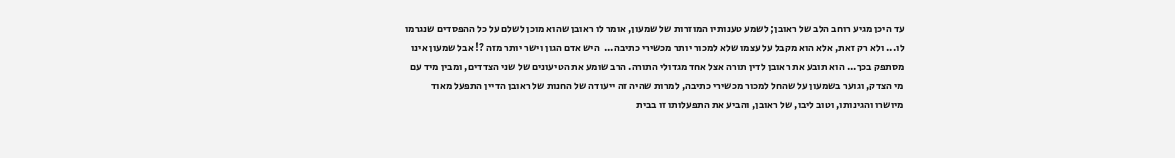עד היכן מגיע רוחב הלב של ראובן; לשמע טענותיו המוזרות של שמעון, אומר לו ראובן שהוא מוכן לשלם על כל ההפסדים שנגרמו לו... ולא רק זאת, אלא הוא מקבל על עצמו שלא למכור יותר מכשירי כתיבה...  היש אדם הגון וישר יותר מזה ?! אבל שמעון אינו מסתפק בכך... הוא תובע את ראובן לדין תורה אצל אחד מגדולי התורה. הרב שומע את הטיעונים של שני הצדדים, ומבין מיד עם מי הצדק, וגוער בשמעון על שהחל למכור מכשירי כתיבה, למרות שהיה זה ייעודה של החנות של ראובן הדיין התפעל מאוד מיושרו והגינותו, וטוב ליבו, של ראובן, והביע את התפעלותו זו בבית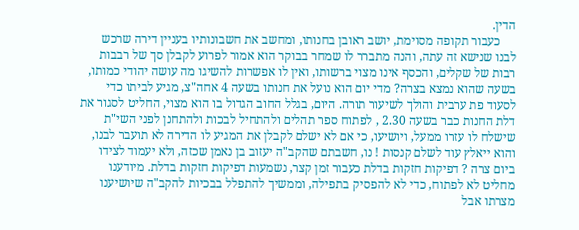הדין.
     כעבור תקופה מסוימת, יושב ראובן בחנותו, ומחשב את חשבונותיו בעניין דירה שרכש לבנו שנישא זה עתה, והנה מתברר לו שמחר בבוקר הוא אמור לפרוע לקבלן סך של רבבות רבות של שקלים, והכסף אינו מצוי ברשותו, ואין לו אפשרות להשיגו מה עושה יהודי כמותו, בשעה שהוא נמצא בצרה? מדי יום הוא נועל את חנותו בשעה 4 אחה"צ, מגיע לביתו כדי לסעוד פת ערבית והולך לשיעור תורה. היום, בגלל החוב הגדול בו הוא מצוי, החליט לסגור את דלת החנות כבר בשעה 2.30 , לפתוח ספר תהלים ולהתחיל לבכות ולהתחנן לפני השי"ת שישלח לו עזרו ממעל, ויושיעו, כי אם לא ישלם לקבלן את המגיע לו הדירה לא תועבר לבנו, והוא ייאלץ עוד לשלם קנסות ! נו, חשבתם שהקב"ה יעזוב בן נאמן שכזה, ולא יעמוד לצידו ביום צרה ? דפיקות חזקות בדלת כעבור זמן קצר, נשמעות דפיקות חזקות בדלת. מיודענו מחליט לא לפתוח, כדי לא להפסיק בתפילה, וממשיך להתפלל בבכיות להקב"ה שיושיענו מצרתו אבל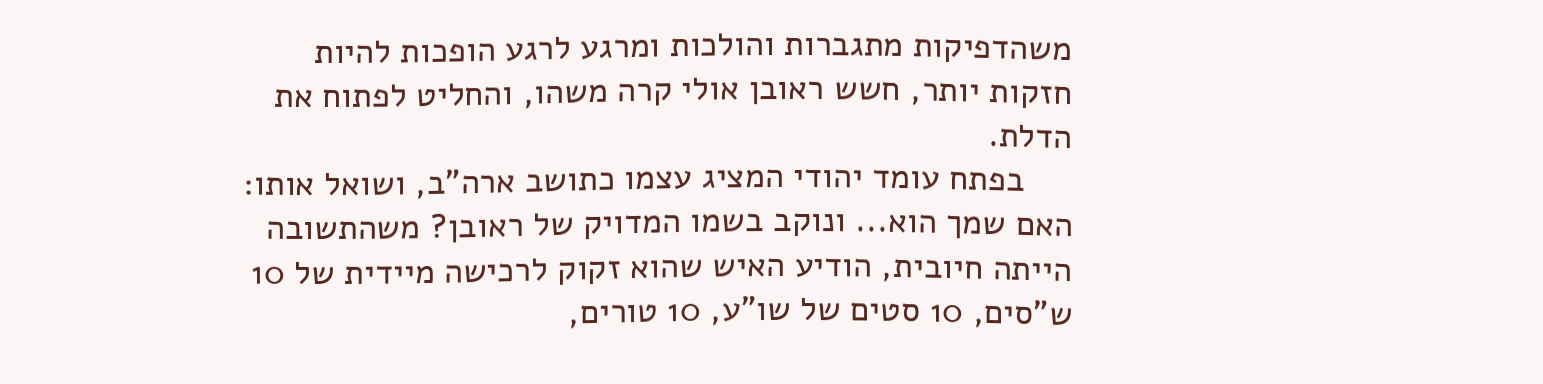משהדפיקות מתגברות והולכות ומרגע לרגע הופכות להיות חזקות יותר, חשש ראובן אולי קרה משהו, והחליט לפתוח את הדלת.
     בפתח עומד יהודי המציג עצמו כתושב ארה"ב, ושואל אותו: האם שמך הוא... ונוקב בשמו המדויק של ראובן? משהתשובה הייתה חיובית, הודיע האיש שהוא זקוק לרכישה מיידית של 10 ש"סים, 10 סטים של שו"ע, 10 טורים,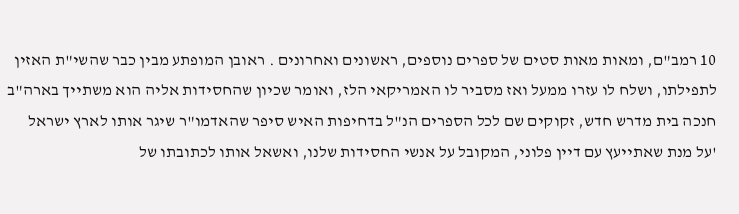10 רמב"ם, ומאות מאות סטים של ספרים נוספים, ראשונים ואחרונים . ראובן המופתע מבין כבר שהשי"ת האזין לתפילתו, ושלח לו עזרו ממעל ואז מסביר לו האמריקאי הלז, ואומר שכיון שהחסידות אליה הוא משתייך בארה"ב חנכה בית מדרש חדש, זקוקים שם לכל הספרים הנ"ל בדחיפות האיש סיפר שהאדמו"ר שיגר אותו לארץ ישראל 'על מנת שאתייעץ עם דיין פלוני, המקובל על אנשי החסידות שלנו, ואשאל אותו לכתובתו של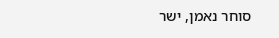סוחר נאמן, ישר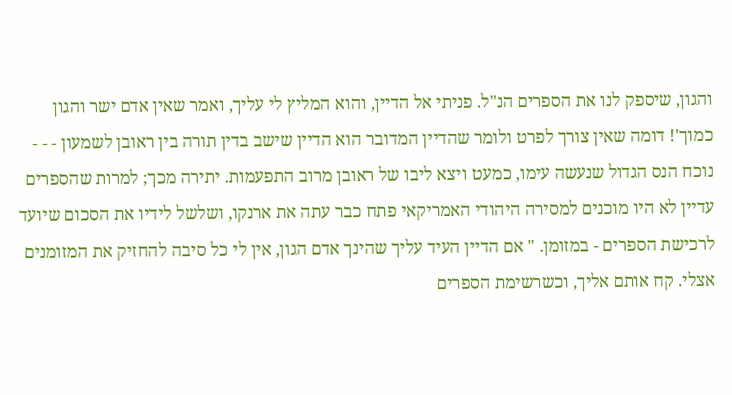והגון, שיספק לנו את הספרים הנ"ל. פניתי אל הדיין, והוא המליץ לי עליך, ואמר שאין אדם ישר והגון כמוך'! דומה שאין צורך לפרט ולומר שהדיין המדובר הוא הדיין שישב בדין תורה בין ראובן לשמעון - - - נוכח הנס הגדול שנעשה עימו, כמעט ויצא ליבו של ראובן מרוב התפעמות. יתירה מכך; למרות שהספרים עדיין לא היו מוכנים למסירה היהודי האמריקאי פתח כבר עתה את ארנקו, ושלשל לידיו את הסכום שיועד לרכישת הספרים - במזומן. " אם הדיין העיד עליך שהינך אדם הגון, אין לי כל סיבה להחזיק את המזומנים אצלי. קח אותם אליך, וכשרשימת הספרים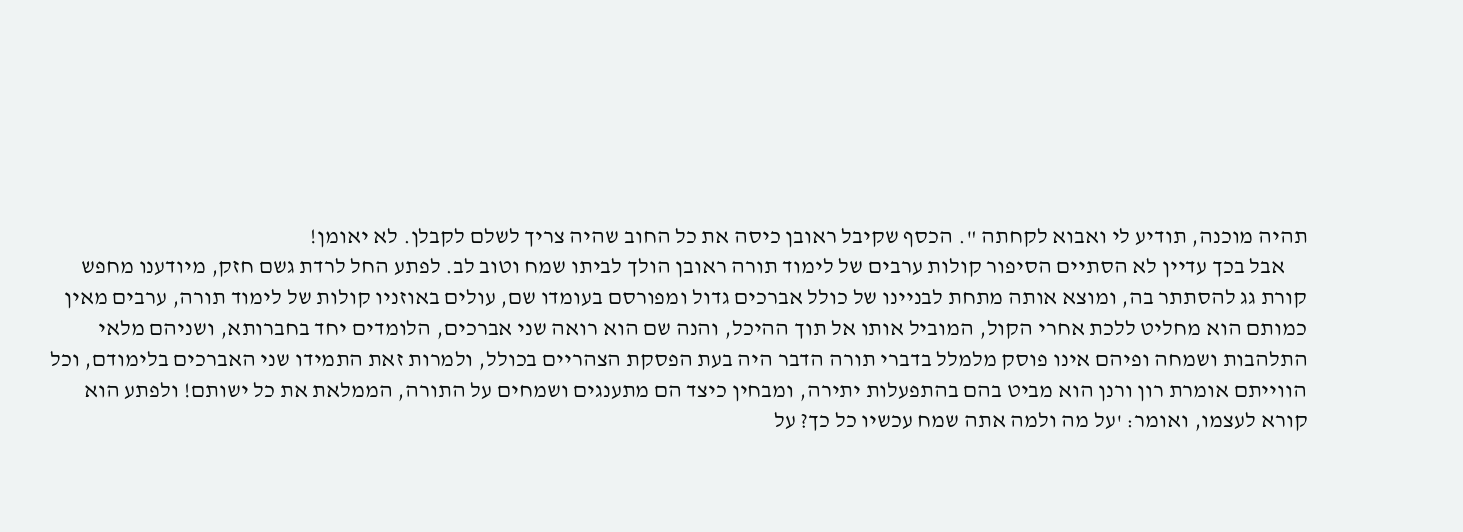תהיה מוכנה, תודיע לי ואבוא לקחתה ". הכסף שקיבל ראובן כיסה את כל החוב שהיה צריך לשלם לקבלן. לא יאומן!
     אבל בכך עדיין לא הסתיים הסיפור קולות ערבים של לימוד תורה ראובן הולך לביתו שמח וטוב לב. לפתע החל לרדת גשם חזק, מיודענו מחפש קורת גג להסתתר בה, ומוצא אותה מתחת לבניינו של כולל אברכים גדול ומפורסם בעומדו שם, עולים באוזניו קולות של לימוד תורה, ערבים מאין כמותם הוא מחליט ללכת אחרי הקול, המוביל אותו אל תוך ההיכל, והנה שם הוא רואה שני אברכים, הלומדים יחד בחברותא, ושניהם מלאי התלהבות ושמחה ופיהם אינו פוסק מלמלל בדברי תורה הדבר היה בעת הפסקת הצהריים בכולל, ולמרות זאת התמידו שני האברכים בלימודם, וכל הווייתם אומרת רון ורנן הוא מביט בהם בהתפעלות יתירה, ומבחין כיצד הם מתענגים ושמחים על התורה, הממלאת את כל ישותם! ולפתע הוא קורא לעצמו, ואומר: 'על מה ולמה אתה שמח עכשיו כל כך? על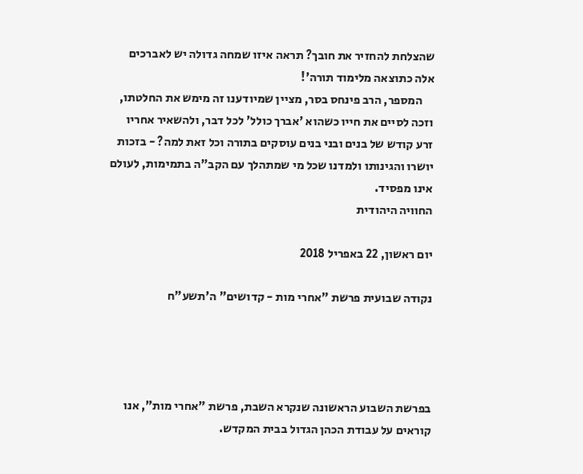שהצלחת להחזיר את חובך? תראה איזו שמחה גדולה יש לאברכים אלה כתוצאה מלימוד תורה'!
     המספר, הרב פינחס בסר, מציין שמיודענו זה מימש את החלטתו, וזכה לסיים את חייו כשהוא 'אברך כולל' לכל דבר, ולהשאיר אחריו זרע קודש של בנים ובני בנים עוסקים בתורה וכל זאת למה? - בזכות יושרו והגינותו ולמדנו שכל מי שמתהלך עם הקב"ה בתמימות, לעולם אינו מפסיד.
החוויה היהודית

יום ראשון, 22 באפריל 2018

נקודה שבועית פרשת "אחרי מות - קדושים" ה'תשע"ח




בפרשת השבוע הראשונה שנקרא השבת, פרשת "אחרי מות", אנו קוראים על עבודת הכהן הגדול בבית המקדש.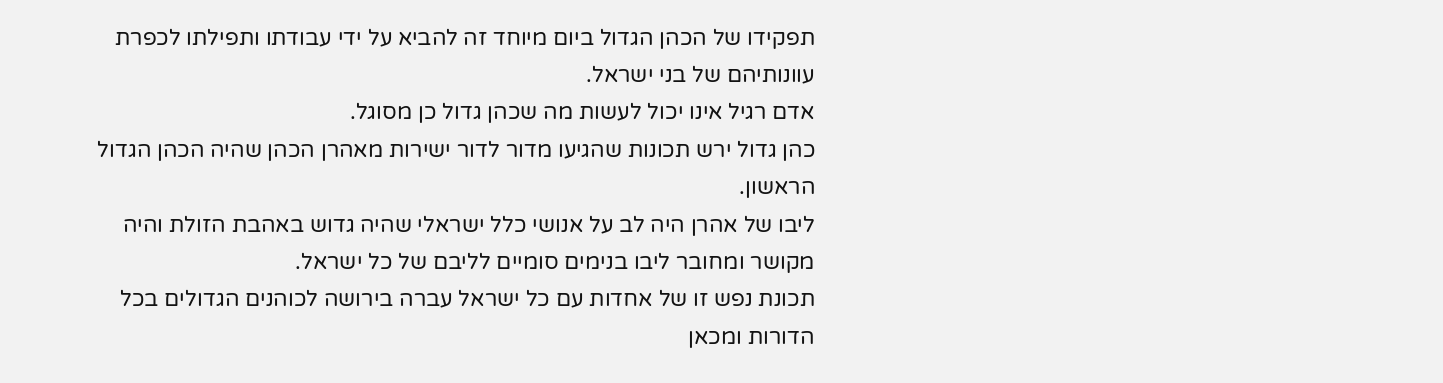תפקידו של הכהן הגדול ביום מיוחד זה להביא על ידי עבודתו ותפילתו לכפרת עוונותיהם של בני ישראל.
אדם רגיל אינו יכול לעשות מה שכהן גדול כן מסוגל.
כהן גדול ירש תכונות שהגיעו מדור לדור ישירות מאהרן הכהן שהיה הכהן הגדול הראשון.
ליבו של אהרן היה לב על אנושי כלל ישראלי שהיה גדוש באהבת הזולת והיה מקושר ומחובר ליבו בנימים סומיים לליבם של כל ישראל.
תכונת נפש זו של אחדות עם כל ישראל עברה בירושה לכוהנים הגדולים בכל הדורות ומכאן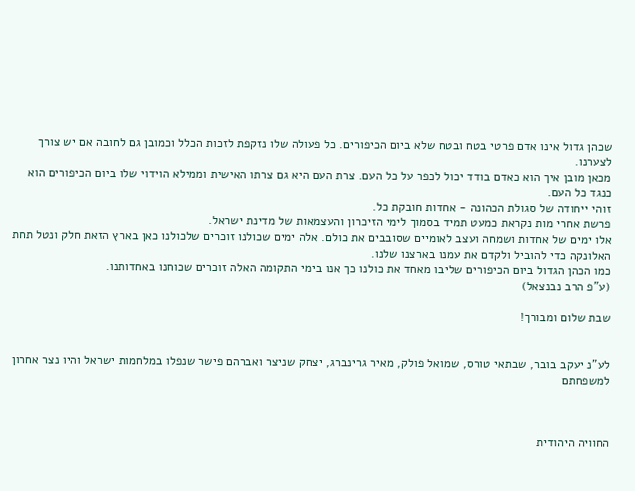שכהן גדול אינו אדם פרטי בטח ובטח שלא ביום הכיפורים. כל פעולה שלו נזקפת לזכות הכלל וכמובן גם לחובה אם יש צורך לצערנו.
מכאן מובן איך הוא כאדם בודד יכול לכפר על כל העם. צרת העם היא גם צרתו האישית וממילא הוידוי שלו ביום הכיפורים הוא כנגד כל העם.
זוהי ייחודה של סגולת הכהונה - אחדות חובקת כל.
פרשת אחרי מות נקראת כמעט תמיד בסמוך לימי הזיכרון והעצמאות של מדינת ישראל.
אלו ימים של אחדות ושמחה ועצב לאומיים שסובבים את כולם. אלה ימים שכולנו זוכרים שלכולנו כאן בארץ הזאת חלק ונטל תחת האלונקה כדי להוביל ולקדם את עמנו בארצנו שלנו.
כמו הכהן הגדול ביום הכיפורים שליבו מאחד את כולנו כך אנו בימי התקומה האלה זוכרים שכוחנו באחדותנו.
(ע"פ הרב נבנצאל)

שבת שלום ומבורך!


לע"נ יעקב בובר, שבתאי טורס, שמואל פולק, מאיר גרינברג, יצחק שניצר ואברהם פישר שנפלו במלחמות ישראל והיו נצר אחרון למשפחתם



החוויה היהודית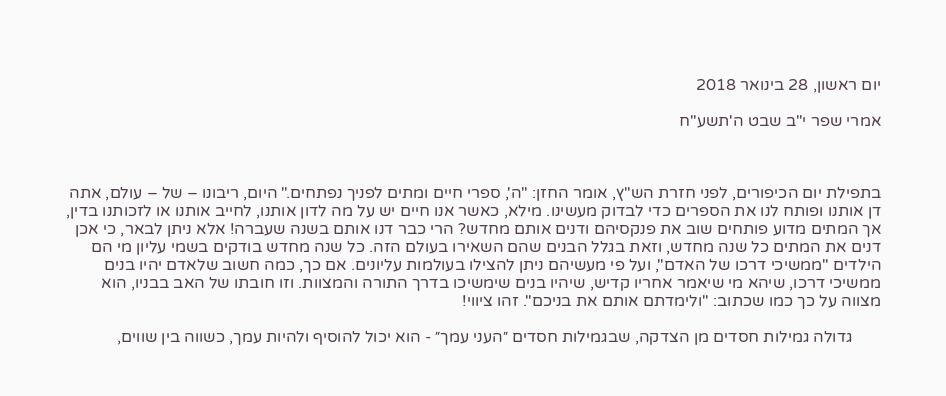יום ראשון, 28 בינואר 2018

אמרי שפר י"ב שבט ה'תשע"ח



בתפילת יום הכיפורים, לפני חזרת הש"ץ, אומר החזן: "ה', ספרי חיים ומתים לפניך נפתחים." היום, ריבונו – של – עולם, אתה דן אותנו ופותח לנו את הספרים כדי לבדוק מעשינו. מילא, כאשר אנו חיים יש על מה לדון אותנו, לחייב אותנו או לזכותנו בדין, אך המתים מדוע פותחים שוב את פנקסיהם ודנים אותם מחדש? הרי כבר דנו אותם בשנה שעברה! אלא ניתן לבאר, כי אכן דנים את המתים כל שנה מחדש, וזאת בגלל הבנים שהם השאירו בעולם הזה. כל שנה מחדש בודקים בשמי עליון מי הם הילדים "ממשיכי דרכו של האדם", ועל פי מעשיהם ניתן להצילו בעולמות עליונים. אם כך, כמה חשוב שלאדם יהיו בנים ממשיכי דרכו, שיהא מי שיאמר אחריו קדיש, שיהיו בנים שימשיכו בדרך התורה והמצוות. וזו חובתו של האב בבניו, הוא מצווה על כך כמו שכתוב: "ולימדתם אותם את בניכם". זהו ציווי!

       גדולה גמילות חסדים מן הצדקה, שבגמילות חסדים ״העני עמך״ - הוא יכול להוסיף ולהיות עמך, כשווה בין שווים,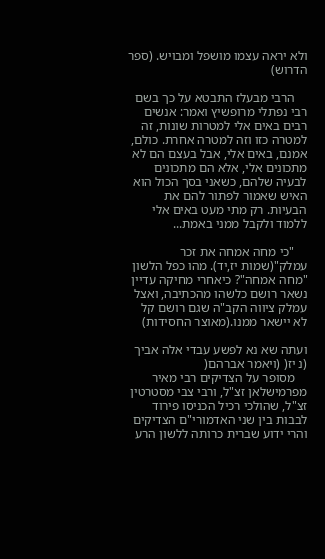ולא יראה עצמו מושפל ומבויש. (ספר הדרוש)

    הרבי מבעלז התבטא על כך בשם רבי נפתלי מרופשיץ ואמר: אנשים רבים באים אלי למטרות שונות, זה למטרה כזו וזה למטרה אחרת. כולם, אמנם, באים אלי, אבל בעצם הם לא מתכונים אלי, אלא הם מתכונים לבעיה שלהם, כשאני בסך הכול הוא האיש שאמור לפתור להם את הבעיות. רק מתי מעט באים אלי ללמוד ולקבל ממני באמת...

    "כי מחה אמחה את זכר עמלק"(שמות יז,יד). מהו כפל הלשון "מחה אמחה"? כיאחרי מחיקה עדיין נשאר רושם כלשהו מהכתיבה, ואצל עמלק ציווה הקב"ה שגם רושם קל לא יישאר ממנו.(מאוצר החסידות)

ועתה שא נא לפשע עבדי אלה אביך (נ יז( (ויאמר אברהם(
    מסופר על הצדיקים רבי מאיר מפרמישלאן זצ"ל, ורבי צבי מסטרטין זצ"ל, שהולכי רכיל הכניסו פירוד לבבות בין שני האדמורי"ם הצדיקים והרי ידוע שברית כרותה ללשון הרע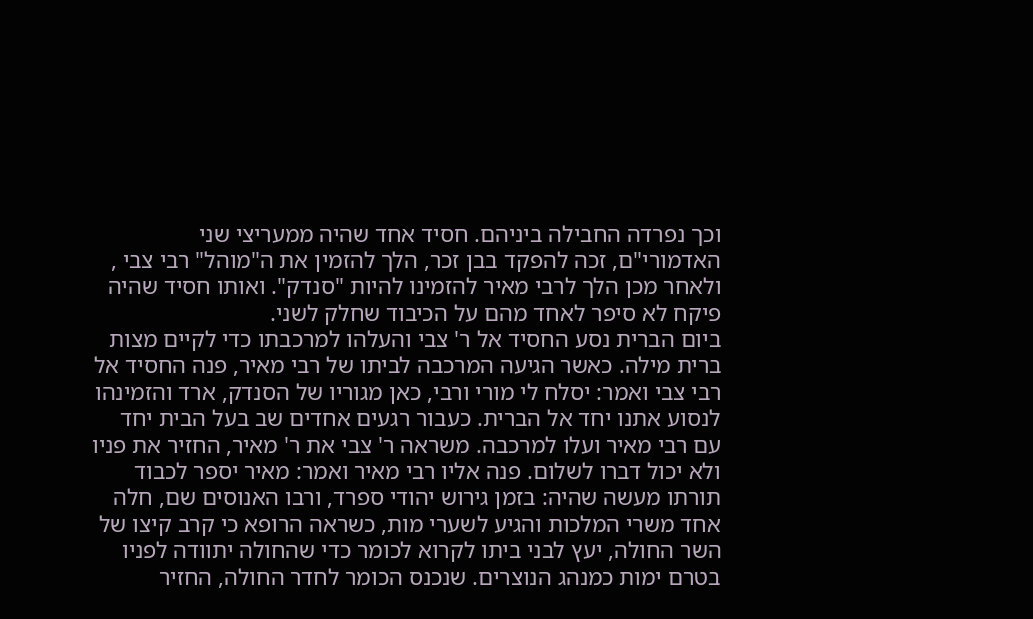וכך נפרדה החבילה ביניהם. חסיד אחד שהיה ממעריצי שני האדמורי"ם, זכה להפקד בבן זכר, הלך להזמין את ה"מוהל" רבי צבי , ולאחר מכן הלך לרבי מאיר להזמינו להיות "סנדק". ואותו חסיד שהיה פיקח לא סיפר לאחד מהם על הכיבוד שחלק לשני.
ביום הברית נסע החסיד אל ר' צבי והעלהו למרכבתו כדי לקיים מצות ברית מילה. כאשר הגיעה המרכבה לביתו של רבי מאיר, פנה החסיד אל רבי צבי ואמר: יסלח לי מורי ורבי, כאן מגוריו של הסנדק, ארד והזמינהו לנסוע אתנו יחד אל הברית. כעבור רגעים אחדים שב בעל הבית יחד עם רבי מאיר ועלו למרכבה. משראה ר' צבי את ר' מאיר, החזיר את פניו ולא יכול דברו לשלום. פנה אליו רבי מאיר ואמר: מאיר יספר לכבוד תורתו מעשה שהיה: בזמן גירוש יהודי ספרד, ורבו האנוסים שם, חלה אחד משרי המלכות והגיע לשערי מות, כשראה הרופא כי קרב קיצו של השר החולה, יעץ לבני ביתו לקרוא לכומר כדי שהחולה יתוודה לפניו בטרם ימות כמנהג הנוצרים. שנכנס הכומר לחדר החולה, החזיר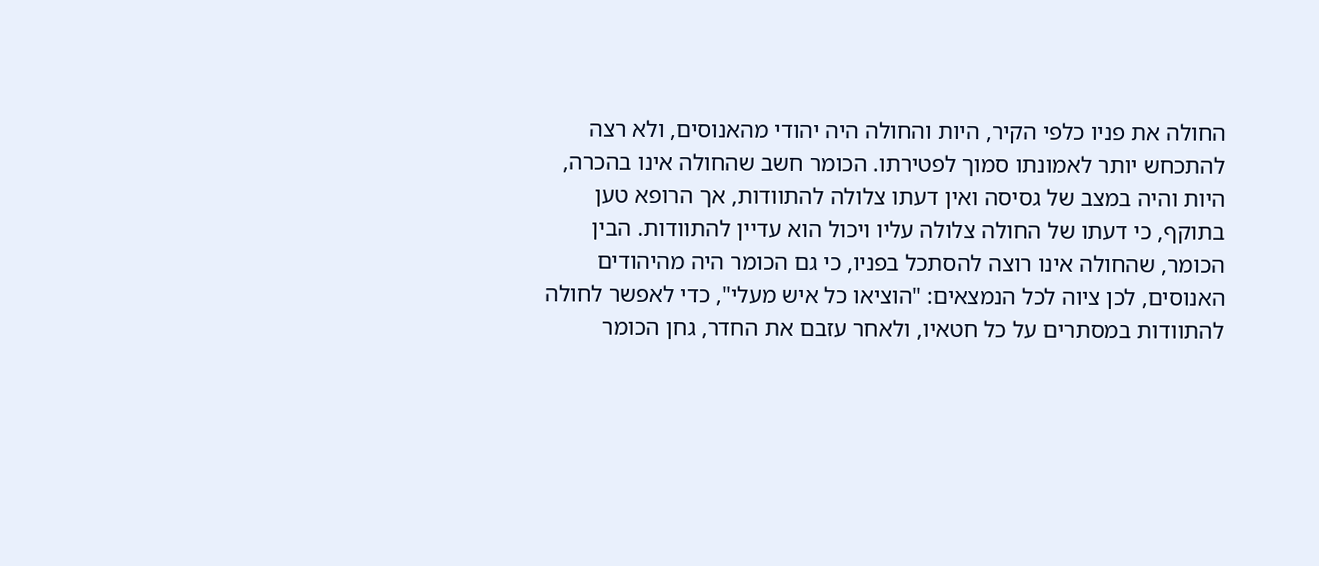החולה את פניו כלפי הקיר, היות והחולה היה יהודי מהאנוסים, ולא רצה להתכחש יותר לאמונתו סמוך לפטירתו. הכומר חשב שהחולה אינו בהכרה, היות והיה במצב של גסיסה ואין דעתו צלולה להתוודות, אך הרופא טען בתוקף, כי דעתו של החולה צלולה עליו ויכול הוא עדיין להתוודות. הבין הכומר, שהחולה אינו רוצה להסתכל בפניו, כי גם הכומר היה מהיהודים האנוסים, לכן ציוה לכל הנמצאים: "הוציאו כל איש מעלי", כדי לאפשר לחולה להתוודות במסתרים על כל חטאיו, ולאחר עזבם את החדר, גחן הכומר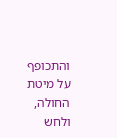והתכופף על מיטת החולה, ולחש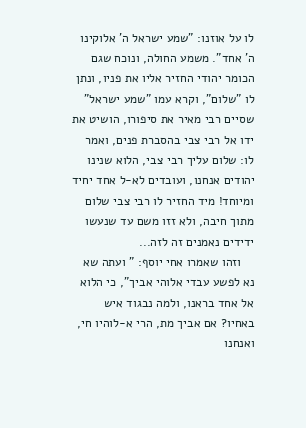לו על אוזנו: "שמע ישראל ה' אלוקינו ה' אחד". משמע החולה, ונוכח שגם הכומר יהודי החזיר אליו את פניו, ונתן לו "שלום", וקרא עמו "שמע ישראל" שסיים רבי מאיר את סיפורו, הושיט את ידו אל רבי צבי בהסברת פנים, ואמר לו: שלום עליך רבי צבי, הלוא שנינו יהודים אנחנו, ועובדים לא-ל אחד יחיד ומיוחד! מיד החזיר לו רבי צבי שלום מתוך חיבה, ולא זזו משם עד שנעשו ידידים נאמנים זה לזה...
    וזהו שאמרו אחי יוסף: " ועתה שא נא לפשע עבדי אלוהי אביך", כי הלוא אל אחד בראנו, ולמה נבגוד איש באחיו? אם אביך מת, הרי א-לוהיו חי, ואנחנו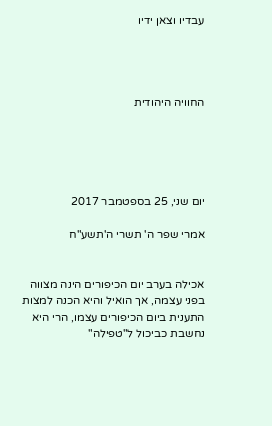עבדיו וצאן ידיו




החוויה היהודית





יום שני, 25 בספטמבר 2017

אמרי שפר ה' תשרי ה'תשע"ח


אכילה בערב יום הכיפורים הינה מצווה בפני עצמה, אך הואיל והיא הכנה למצות התענית ביום הכיפורים עצמו, הרי היא נחשבת כביכול ל"טפילה"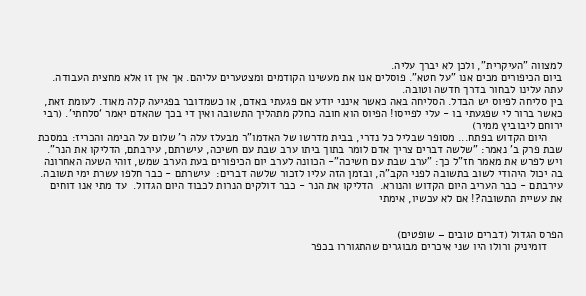למצווה "העיקרית", ולכן לא יברך עליה.
ביום הכיפורים מכים אנו "על חטא". פוסלים אנו את מעשינו הקודמים ומצטערים עליהם. אך אין זו אלא מחצית העבודה. עתה עלינו לבחור בדרך חדשה וטובה.
בין סליחה לפיוס יש הבדל. הסליחה באה כאשר אינני יודע אם פגעתי באדם, או כשמדובר בפגיעה קלה מאוד. לעומת זאת, כאשר ברור לי שפגעתי בו - עלי לפייסו! הפיוס הוא חובה כחלק מתהליך התשובה ואין די בכך שהאדם יאמר ‘סלחתי’. (רבי ירוחם ליבוביץ ממיר)
     היום הקדוש בפתח... מסופר שבליל כל נדרי, בבית מדרשו של האדמו"ר מבעלז עלה ר' שלום על הבימה והכריז: במסכת שבת פרק ב' נאמר: "שלשה דברים צריך אדם לומר בתוך ביתו ערב שבת עם חשיכה, עישרתם, עירבתם, הדליקו את הנר". ויש לפרש את מאמר חז"ל כך: "ערב שבת עם חשיכה"- הכוונה לערב יום הכיפורים בעת הערב שמש, זוהי השעה האחרונה בה יכול היהודי לשוב בתשובה לפני הקב"ה, ובזמן הזה עליו לזכור שלשה דברים:  עישרתם - כבר חלפו עשרת ימי תשובה.  עירבתם - כבר העריב היום הקדוש והנורא.  הדליקו את הנר - כבר דולקים הנרות לכבוד היום הגדול.  עד מתי אנו דוחים את עשיית התשובה?! אם לא עכשיו, אימתי


הפרס הגדול (דברים טובים – שופטים)
     דומיניק ורולו היו שני איכרים מבוגרים שהתגוררו בכפר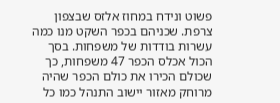פשוט ונידח במחוז אלזס שבצפון צרפת. שכניהם בכפר השקט מנו כמה עשרות בודדות של משפחות. בסך הכול אכלס הכפר 47 משפחות, כך שכולם הכירו את כולם הכפר שהיה מרוחק מאזור יישוב התנהל כמו כל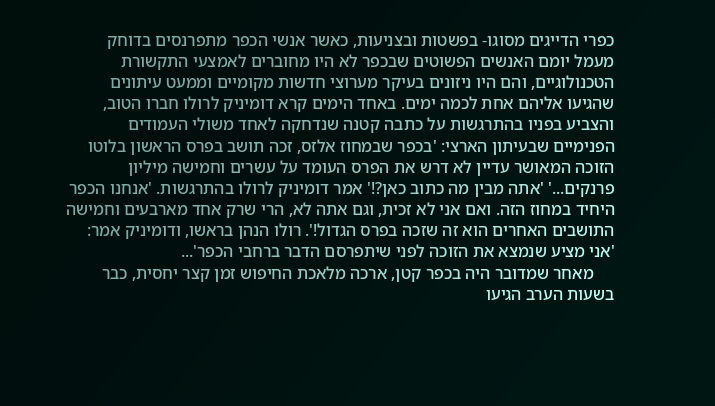כפרי הדייגים מסוגו- בפשטות ובצניעות, כאשר אנשי הכפר מתפרנסים בדוחק מעמל יומם האנשים הפשוטים שבכפר לא היו מחוברים לאמצעי התקשורת הטכנולוגיים, והם היו ניזונים בעיקר מערוצי חדשות מקומיים וממעט עיתונים שהגיעו אליהם אחת לכמה ימים. באחד הימים קרא דומיניק לרולו חברו הטוב, והצביע בפניו בהתרגשות על כתבה קטנה שנדחקה לאחד משולי העמודים הפנימיים שבעיתון הארצי: 'בכפר שבמחוז אלזס, זכה תושב בפרס הראשון בלוטו הזוכה המאושר עדיין לא דרש את הפרס העומד על עשרים וחמישה מיליון פרנקים...' 'אתה מבין מה כתוב כאן?!' אמר דומיניק לרולו בהתרגשות. 'אנחנו הכפר היחיד במחוז הזה. ואם אני לא זכית, וגם אתה לא, הרי שרק אחד מארבעים וחמישה התושבים האחרים הוא זה שזכה בפרס הגדול!'. רולו הנהן בראשו, ודומיניק אמר: 'אני מציע שנמצא את הזוכה לפני שיתפרסם הדבר ברחבי הכפר'...
     מאחר שמדובר היה בכפר קטן, ארכה מלאכת החיפוש זמן קצר יחסית, כבר בשעות הערב הגיעו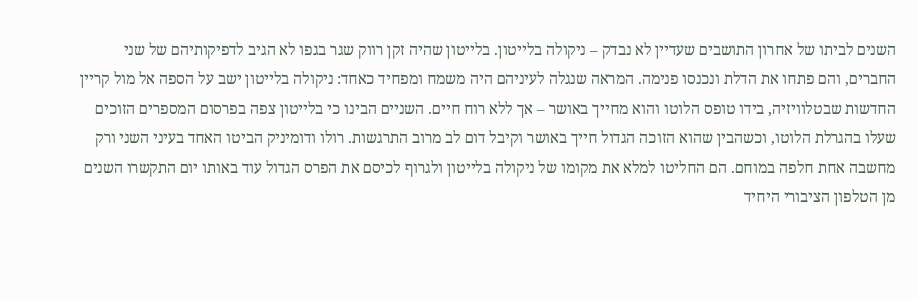השנים לביתו של אחרון התושבים שעדיין לא נבדק – ניקולה בלייטון. בלייטון שהיה זקן רווק שגר בגפו לא הגיב לדפיקותיהם של שני החברים, והם פתחו את הדלת ונכנסו פנימה. המראה שנגלה לעיניהם היה משמח ומפחיד כאחד: ניקולה בלייטון ישב על הספה אל מול קריין החדשות שבטלוויזיה, בידו טופס הלוטו והוא מחייך באושר – אך ללא רוח חיים. השניים הבינו כי בלייטון צפה בפרסום המספרים הזוכים שעלו בהגרלת הלוטו, וכשהבין שהוא הזוכה הגדול חייך באושר וקיבל דום לב מרוב התרגשות. רולו ודומיניק הביטו האחד בעיני השני ורק מחשבה אחת חלפה במוחם. הם החליטו למלא את מקומו של ניקולה בלייטון ולגרוף לכיסם את הפרס הגדול עוד באותו יום התקשרו השנים מן הטלפון הציבורי היחיד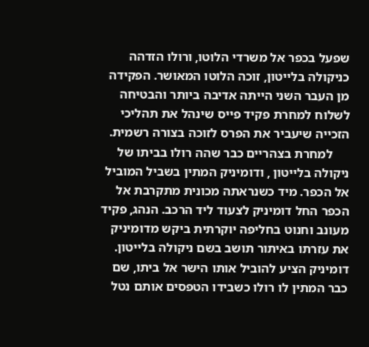שפעל בכפר אל משרדי הלוטו, ורולו הזדהה כניקולה בלייטון, זוכה הלוטו המאושר. הפקידה מן העבר השני הייתה אדיבה ביותר והבטיחה לשלוח למחרת פקיד פייס שינהל את תהליכי הזכייה שיעביר את הפרס לזוכה בצורה רשמית.
     למחרת בצהריים כבר שהה רולו בביתו של ניקולה בלייטון , ודומיניק המתין בשביל המוביל אל הכפר. מיד כשנראתה מכונית מתקרבת אל הכפר החל דומיניק לצעוד ליד הרכב. הנהג, פקיד מעונב וחנוט בחליפה יוקרתית ביקש מדומיניק את עזרתו באיתור תושב בשם ניקולה בלייטון. דומיניק הציע להוביל אותו הישר אל ביתו, שם כבר המתין לו רולו כשבידו הטפסים אותם נטל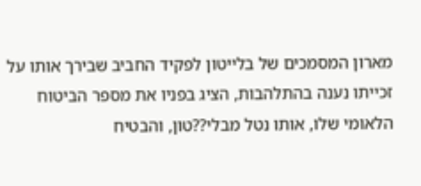מארון המסמכים של בלייטון לפקיד החביב שבירך אותו על זכייתו נענה בהתלהבות, הציג בפניו את מספר הביטוח הלאומי שלו, אותו נטל מבלי??טון, והבטיח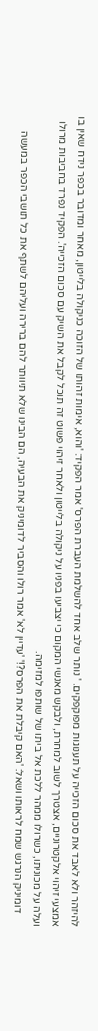להיזהר ולא לאבד את סכום הזכייה על תענוגות מפוקפקים. ' נותר שלב אחד להשלמת העברת הפרס' אמר הפקיד: 'והוא, אימות זהותו של הזוכה כניקולה בלייטון, מאחר ומדובר בכפר נידח שאין בו אמצעי זיהוי אלקטרוניים, אצטרך לשוב למחרת, ולבקש מאנשי המקום כי יצביעו בפניו על ניקולה בלייטון ולאחר זיהוי פשוט זה תוכל לקבל את השיק עם סכום הזכייה'. הפקיד נפרד בחביבות מרולו ועלה על מכוניתו, כשרולו ממהר ללכת אל ביתו של שותפו למזימה.
     דומיניק הנרגש שמח לראותו ושאל: 'האם קיבלת את הפרס?!' 'עדיין לא' אמר רולו והסביר לדומיניק את הבעיה, הם הבינו שלא תיוותר להם ברירה ועליהם לשתף את כל תושבי הכפר במעשה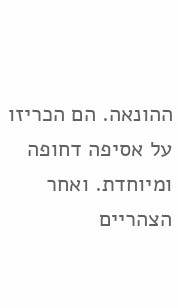ההונאה. הם הכריזו על אסיפה דחופה ומיוחדת. ואחר הצהריים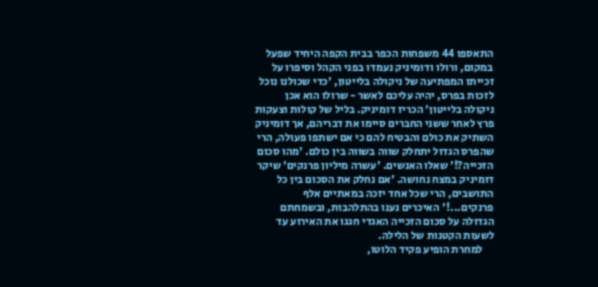התאספו 44 משפחות הכפר בבית הקפה היחיד שפעל במקום, ורולו ודומיניק נעמדו בפני הקהל וסיפרו על זכייתו המפתיעה של ניקולה בלייטון, 'כדי שכולנו נוכל לזכות בפרס, יהיה עליכם לאשר - שרולו הוא אכן ניקולה בלייטון' הכריז דומיניק. בליל של קולות וצעקות פרץ לאחר ששני החברים סיימו את דבריהם, אך דומיניק השתיק את כולם והבטיח להם כי אם ישתפו פעולה, הרי שהפרס הגדול יתחלק שווה בשווה בין כולם. 'מהו סכום הזכייה?!' שאלו האנשים. 'עשרה מיליון פרנקים' שיקר דומיניק במצח נחושה. 'אם נחלק את הסכום בין כל התושבים, הרי שכל אחד יזכה במאתיים אלף פרנקים...!' האיכרים נענו בהתלהבות, ובשמחתם הגדולה על סכום הזכייה האגדי חגגו את האירוע עד לשעות הקטנות של הלילה.
     למחרת הופיע פקיד הלוטו,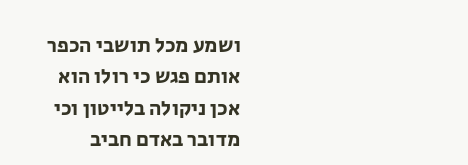ושמע מכל תושבי הכפר אותם פגש כי רולו הוא אכן ניקולה בלייטון וכי מדובר באדם חביב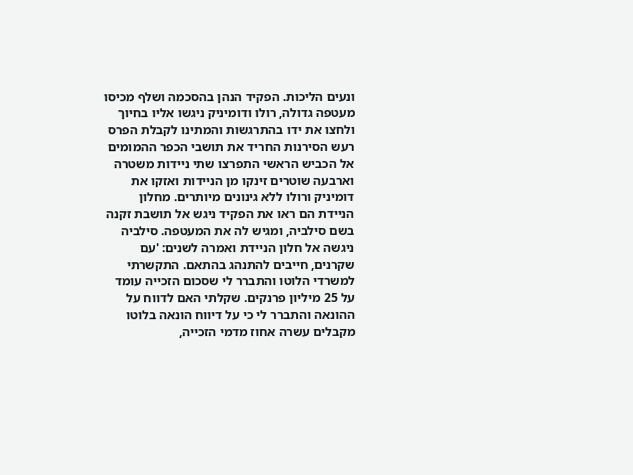ונעים הליכות. הפקיד הנהן בהסכמה ושלף מכיסו מעטפה גדולה, רולו ודומיניק ניגשו אליו בחיוך ולחצו את ידו בהתרגשות והמתינו לקבלת הפרס רעש הסירנות החריד את תושבי הכפר ההמומים אל הכביש הראשי התפרצו שתי ניידות משטרה וארבעה שוטרים זינקו מן הניידות ואזקו את דומיניק ורולו ללא גינונים מיותרים. מחלון הניידת הם ראו את הפקיד ניגש אל תושבת זקנה בשם סילביה, ומגיש לה את המעטפה. סילביה ניגשה אל חלון הניידת ואמרה לשנים: 'עם שקרנים, חייבים להתנהג בהתאם. התקשרתי למשרדי הלוטו והתברר לי שסכום הזכייה עומד על 25 מיליון פרנקים. שקלתי האם לדווח על ההונאה והתברר לי כי על דיווח הונאה בלוטו מקבלים עשרה אחוז מדמי הזכייה,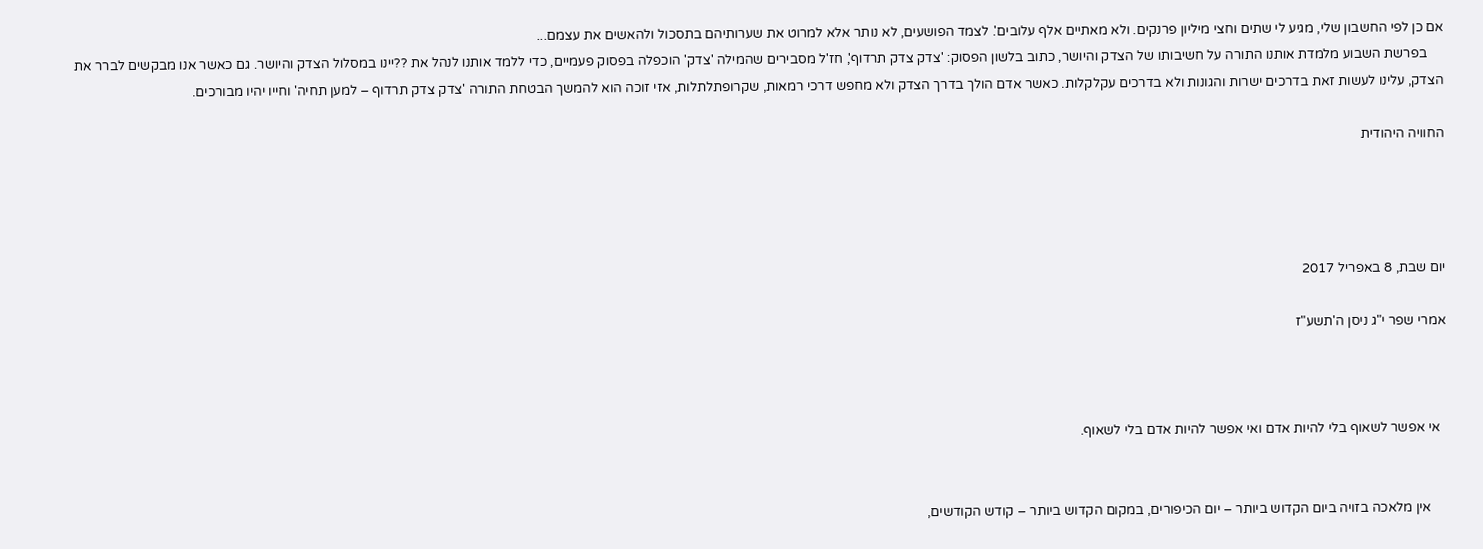אם כן לפי החשבון שלי, מגיע לי שתים וחצי מיליון פרנקים. ולא מאתיים אלף עלובים'. לצמד הפושעים, לא נותר אלא למרוט את שערותיהם בתסכול ולהאשים את עצמם...
     בפרשת השבוע מלמדת אותנו התורה על חשיבותו של הצדק והיושר, כתוב בלשון הפסוק: 'צדק צדק תרדוף', חז'ל מסבירים שהמילה 'צדק' הוכפלה בפסוק פעמיים, כדי ללמד אותנו לנהל את ??יינו במסלול הצדק והיושר. גם כאשר אנו מבקשים לברר את הצדק, עלינו לעשות זאת בדרכים ישרות והגונות ולא בדרכים עקלקלות. כאשר אדם הולך בדרך הצדק ולא מחפש דרכי רמאות, שקרופתלתלות, אזי זוכה הוא להמשך הבטחת התורה 'צדק צדק תרדוף – למען תחיה' וחייו יהיו מבורכים.

החוויה היהודית




יום שבת, 8 באפריל 2017

אמרי שפר י"ג ניסן ה'תשע"ז



  אי אפשר לשאוף בלי להיות אדם ואי אפשר להיות אדם בלי לשאוף.


     אין מלאכה בזויה ביום הקדוש ביותר – יום הכיפורים, במקום הקדוש ביותר – קודש הקודשים,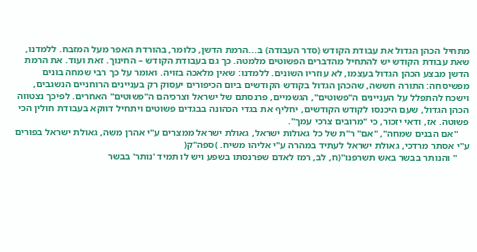מתחיל הכהן הגדול את עבודת הקודש (סדר העבודה) ב...הרמת הדשן, כלומר, בהורדת האפר מעל המזבח. ללמדנו, שאת עבודת הקודש יש להתחיל מהדברים הפשוטים מלמטה. כך גם בעבודת הקודש – החינוך. זאת ועוד. את הרמת הדשן מבצע הכהן הגדול בעצמו, לא עוזריו השונים. ללמדנו: שאין מלאכה בזויה. ואומר על כך רבי שמחה בונים מפשיסחה: התורה חששה, שהכהן הגדול בקודש הקודשים ביום הכיפורים יעסוק רק בעניינים הרוחניים הנשגבים, וישכח להתפלל על העניינים ה"פשוטים", הגשמיים, פרנסתם של ישראל וצרכיהם ה"פשוטים" האחרים. לפיכך נצטווה הכהן הגדול, שעם היכנסו לקודש הקודשים, יחליף את בגדי הכהונה בבגדים פשוטים ויתחיל דווקא בעבודת חולין הכי פשוטה. אז, ודאי יזכור, כי "מרובים צרכי עמך".
     ''אם הבנים שמחה", "אם" ר"ת של כל גאולות ישראל, גאולת ישראל ממצרים ע"י אהרן משה, גאולת ישראל בפורים ע"י אסתר מרדכי, גאולת ישראל לעתיד במהרה ע"י אליהו משיח. )ספה"ק(
     '' והנותר בבשר באש תשרפנו''(ח, לב, רמז לאדם שפרנסתו בשפע ויש לו תמיד 'נוֹתר' בבשר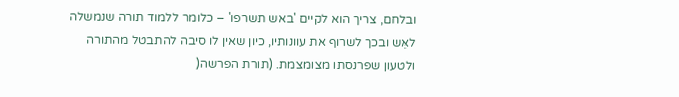ובלחם, צריך הוא לקיים 'באש תשרפו' – כלומר ללמוד תורה שנמשלה לאֵּש ובכך לשרוף את עוונותיו, כיון שאין לו סיבה להתבטל מהתורה ולטעון שפרנסתו מצומצמת. (תורת הפרשה(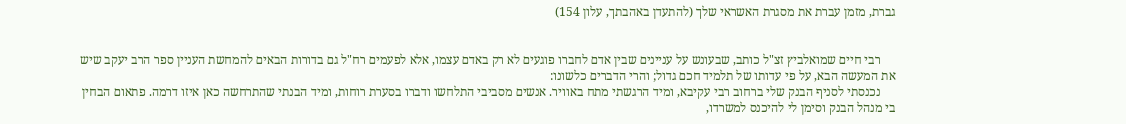גברת, מזמן עברת את מסגרת האשראי שלך (להתעדן באהבתך, עלון 154)


     רבי חיים שמואלביץ זצ"ל כותב, שבעונש על עניינים שבין אדם לחברו פוגעים לא רק באדם עצמו, אלא לפעמים רח"ל גם בדורות הבאים להמחשת העניין ספר הרב יעקב שיש את המעשה הבא, על פי עדותו של תלמיד חכם גדול; והרי הדברים כלשונו:
     נכנסתי לסניף הבנק שלי ברחוב רבי עקיבא, ומיד הרגשתי מתח באוויר. אנשים מסביבי התלחשו ודברו בסערת רוחות, ומיד הבנתי שהתרחשה כאן איזו דרמה. פתאום הבחין בי מנהל הבנק וסימן לי להיכנס למשרדו,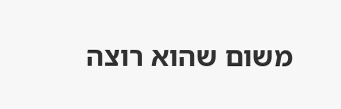משום שהוא רוצה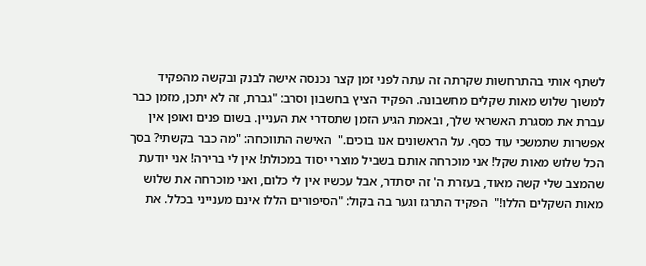לשתף אותי בהתרחשות שקרתה זה עתה לפני זמן קצר נכנסה אישה לבנק ובקשה מהפקיד למשוך שלוש מאות שקלים מחשבונה. הפקיד הציץ בחשבון וסרב: "גברת, זה לא יתכן, מזמן כבר עברת את מסגרת האשראי שלך, ובאמת הגיע הזמן שתסדרי את העניין. בשום פנים ואופן אין אפשרות שתמשכי עוד כסף. על הראשונים אנו בוכים."  האישה התווכחה: "מה כבר בקשתי? בסך הכל שלוש מאות שקל! אני מוכרחה אותם בשביל מוצרי יסוד במכולת! אין לי ברירה! אני יודעת שהמצב שלי קשה מאוד, בעזרת ה' זה יסתדר, אבל עכשיו אין לי כלום, ואני מוכרחה את שלוש מאות השקלים הללו!"  הפקיד התרגז וגער בה בקול: "הסיפורים הללו אינם מענייני בכלל. את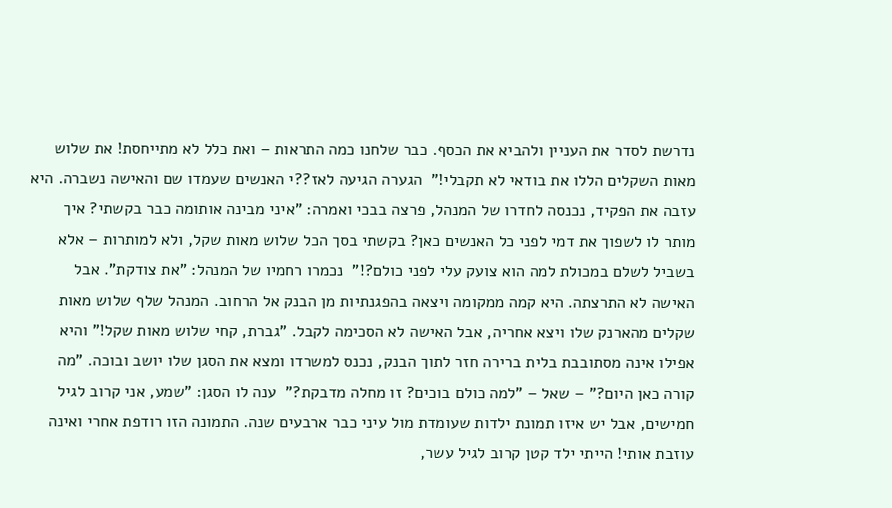נדרשת לסדר את העניין ולהביא את הכסף. כבר שלחנו כמה התראות – ואת כלל לא מתייחסת! את שלוש מאות השקלים הללו את בודאי לא תקבלי!"  הגערה הגיעה לאז??י האנשים שעמדו שם והאישה נשברה. היא עזבה את הפקיד, נכנסה לחדרו של המנהל, פרצה בבכי ואמרה: "איני מבינה אותומה כבר בקשתי? איך מותר לו לשפוך את דמי לפני כל האנשים כאן? בקשתי בסך הכל שלוש מאות שקל, ולא למותרות – אלא בשביל לשלם במכולת למה הוא צועק עלי לפני כולם?!"  נכמרו רחמיו של המנהל: "את צודקת". אבל האישה לא התרצתה. היא קמה ממקומה ויצאה בהפגנתיות מן הבנק אל הרחוב. המנהל שלף שלוש מאות שקלים מהארנק שלו ויצא אחריה, אבל האישה לא הסכימה לקבל. "גברת, קחי שלוש מאות שקל!" והיא אפילו אינה מסתובבת בלית ברירה חזר לתוך הבנק, נכנס למשרדו ומצא את הסגן שלו יושב ובוכה. "מה קורה כאן היום?" – שאל – "למה כולם בוכים? זו מחלה מדבקת?"  ענה לו הסגן: "שמע, אני קרוב לגיל חמישים, אבל יש איזו תמונת ילדות שעומדת מול עיני כבר ארבעים שנה. התמונה הזו רודפת אחרי ואינה עוזבת אותי! הייתי ילד קטן קרוב לגיל עשר,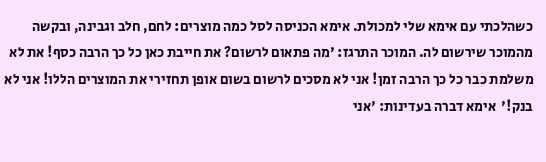כשהלכתי עם אימא שלי למכולת. אימא הכניסה לסל כמה מוצרים: לחם, חלב וגבינה, ובקשה מהמוכר שירשום לה. המוכר התרגז: 'מה פתאום לרשום? את חייבת כאן כל כך הרבה כסף! את לא משלמת כבר כל כך הרבה זמן! אני לא מסכים לרשום בשום אופן תחזירי את המוצרים הללו! אני לא בנק!'  אימא דברה בעדינות: 'אני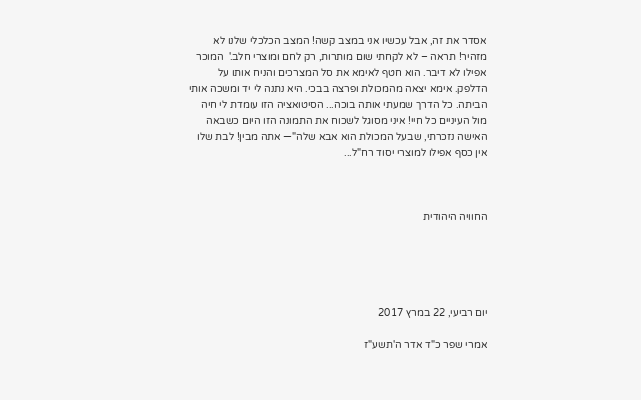אסדר את זה, אבל עכשיו אני במצב קשה! המצב הכלכלי שלנו לא מזהיר! תראה – לא לקחתי שום מותרות, רק לחם ומוצרי חלב.'  המוכר אפילו לא דיבר. הוא חטף לאימא את סל המצרכים והניח אותו על הדלפק. אימא יצאה מהמכולת ופרצה בבכי. היא נתנה לי יד ומשכה אותי הביתה. כל הדרך שמעתי אותה בוכה... הסיטואציה הזו עומדת לי חיה מול העיניים כל חיי! איני מסוגל לשכוח את התמונה הזו היום כשבאה האישה נזכרתי, שבעל המכולת הוא אבא שלה"— אתה מבין! לבת שלו אין כסף אפילו למוצרי יסוד רח"ל...



החוויה היהודית





יום רביעי, 22 במרץ 2017

אמרי שפר כ"ד אדר ה'תשע"ז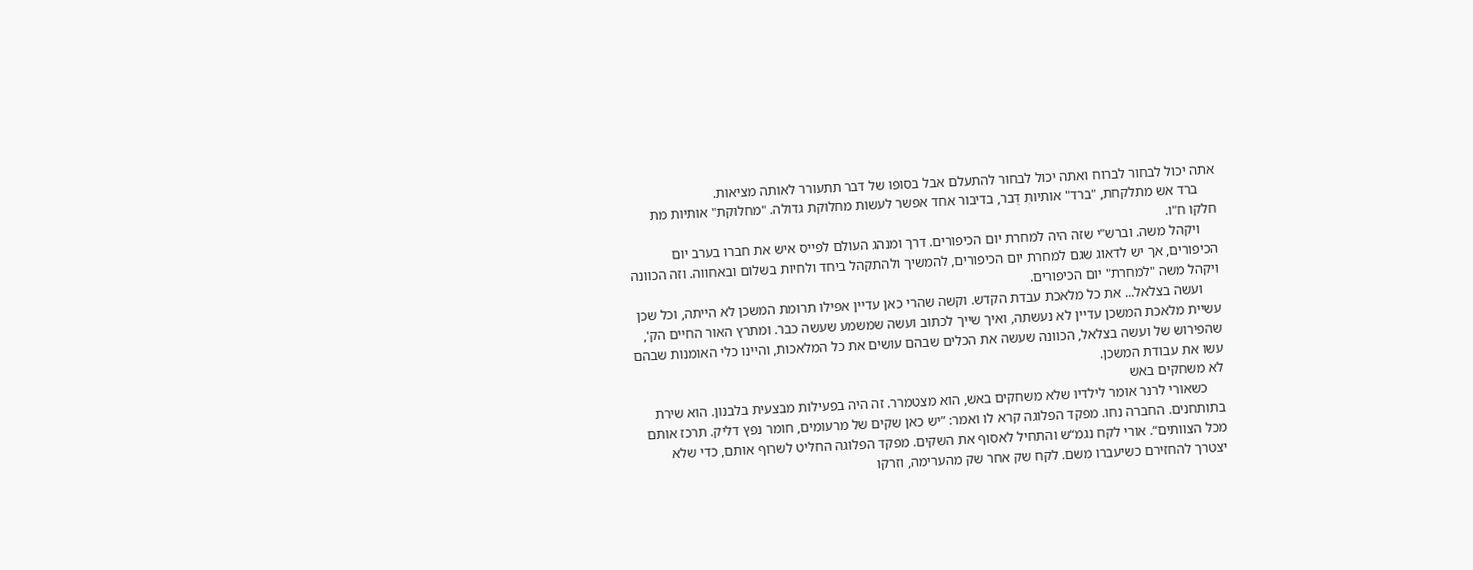אתה יכול לבחור לברוח ואתה יכול לבחור להתעלם אבל בסופו של דבר תתעורר לאותה מציאות.
     ברד אש מתלקחת, "ברד" אותיותִּ דֻּבר, בדיבור אחד אפשר לעשות מחלוקת גדולה. "מחלוקת" אותיות מת חלקו ח"ו.
     ויקהל משה. וברש"י שזה היה למחרת יום הכיפורים. דרך ומנהג העולם לפייס איש את חברו בערב יום הכיפורים, אך יש לדאוג שגם למחרת יום הכיפורים, להמשיך ולהתקהל ביחד ולחיות בשלום ובאחווה. וזה הכוונה ויקהל משה "למחרת" יום הכיפורים.
     ועשה בצלאל... את כל מלאכת עבדת הקדש. וקשה שהרי כאן עדיין אפילו תרומת המשכן לא הייתה, וכל שכן עשיית מלאכת המשכן עדיין לא נעשתה, ואיך שייך לכתוב ועשה שמשמע שעשה כבר. ומתרץ האור החיים הק', שהפירוש של ועשה בצלאל, הכוונה שעשה את הכלים שבהם עושים את כל המלאכות, והיינו כלי האומנות שבהם עשו את עבודת המשכן.
לא משחקים באש
     כשאורי לרנר אומר לילדיו שלא משחקים באש, הוא מצטמרר. זה היה בפעילות מבצעית בלבנון. הוא שירת בתותחנים. החברה נחו. מפקד הפלוגה קרא לו ואמר: ”יש כאן שקים של מרעומים, חומר נפץ דליק. תרכז אותם מכל הצוותים“. אורי לקח נגמ“ש והתחיל לאסוף את השקים. מפקד הפלוגה החליט לשרוף אותם, כדי שלא יצטרך להחזירם כשיעברו משם. לקח שק אחר שק מהערימה, וזרקו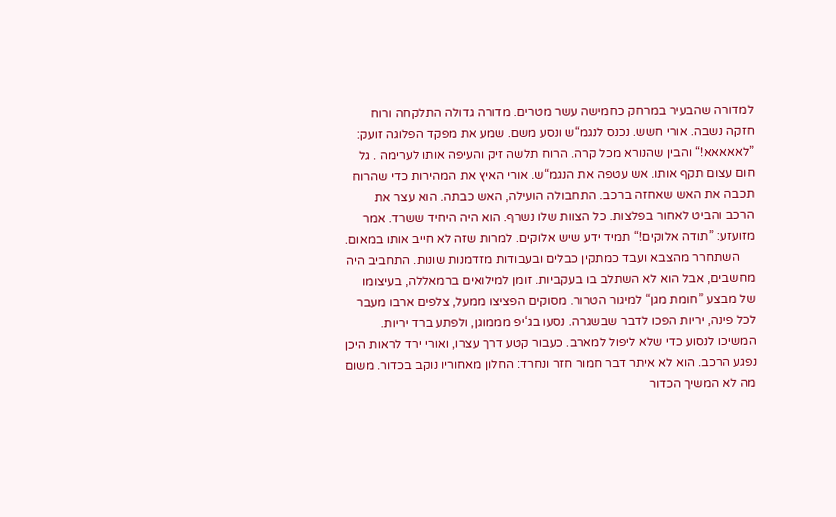למדורה שהבעיר במרחק כחמישה עשר מטרים. מדורה גדולה התלקחה ורוח חזקה נשבה. אורי חשש. נכנס לנגמ“ש ונסע משם. שמע את מפקד הפלוגה זועק: ”לאאאאא!“ והבין שהנורא מכל קרה. הרוח תלשה זיק והעיפה אותו לערימה . גל חום עצום תקף אותו. אש עטפה את הנגמ“ש. אורי האיץ את המהירות כדי שהרוח תכבה את האש שאחזה ברכב. התחבולה הועילה, האש כבתה. הוא עצר את הרכב והביט לאחור בפלצות. כל הצוות שלו נשרף. הוא היה היחיד ששרד. אמר מזועזע: ”תודה אלוקים!“ תמיד ידע שיש אלוקים. למרות שזה לא חייב אותו במאום.
     השתחרר מהצבא ועבד כמתקין כבלים ובעבודות מזדמנות שונות. התחביב היה מחשבים, אבל הוא לא השתלב בו בעקביות. זומן למילואים ברמאללה, בעיצומו של מבצע ”חומת מגן“ למיגור הטרור. מסוקים הפציצו ממעל, צלפים ארבו מעבר לכל פינה, יריות הפכו לדבר שבשגרה. נסעו בג‘יפ מממוגן, ולפתע ברד יריות. המשיכו לנסוע כדי שלא ליפול למארב. כעבור קטע דרך עצרו, ואורי ירד לראות היכן נפגע הרכב. הוא לא איתר דבר חמור חזר ונחרד: החלון מאחוריו נוקב בכדור. משום מה לא המשיך הכדור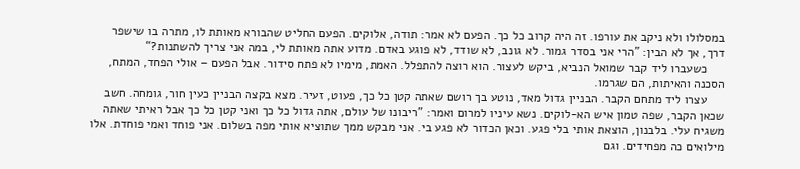במסלולו ולא ניקב את עורפו. זה היה קרוב כל כך. הפעם לא אמר: תודה, אלוקים. הפעם החליט שהבורא מאותת לו, מתרה בו שישפר דרך, אך לא הבין: ”הרי אני בסדר גמור. לא גונב, לא שודד, לא פוגע באדם. מדוע אתה מאותת לי, במה אני צריך להשתנות?“
     כשעברו ליד קבר שמואל הנביא, ביקש לעצור. הוא רוצה להתפלל. האמת, מימיו לא פתח סידור. אבל הפעם – אולי הפחד, המתח, הסכנה והאיתות, הם שגרמו.
     עצרו ליד מתחם הקבר. הבניין גדול מאד, נוטע בך רושם שאתה קטן כל כך, פעוט, זעיר. מצא בקצה הבניין כעין חור, גומחה. חשב שכאן הקבר, שפה טמון איש הא-לוקים. נשא עיניו למרום ואמר: ”ריבונו של עולם, אתה גדול כל כך ואני קטן כל כך אבל ראיתי שאתה משגיח עלי. בלבנון, הוצאת אותי בלי פגע. וכאן הכדור לא פגע בי. אני מבקש ממך שתוציא אותי מפה בשלום. אני פוחד ואמי פוחדת. אלו מילואים כה מפחידים. וגם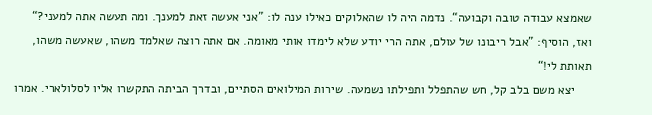שאמצא עבודה טובה וקבועה“. נדמה היה לו שהאלוקים כאילו ענה לו: ”אני אעשה זאת למענך. ומה תעשה אתה למעני?“ ואז, הוסיף: ”אבל ריבונו של עולם, אתה הרי יודע שלא לימדו אותי מאומה. אם אתה רוצה שאלמד משהו, שאעשה משהו, תאותת לי!“
     יצא משם בלב קל, חש שהתפלל ותפילתו נשמעה. שירות המילואים הסתיים, ובדרך הביתה התקשרו אליו לסלולארי. אמרו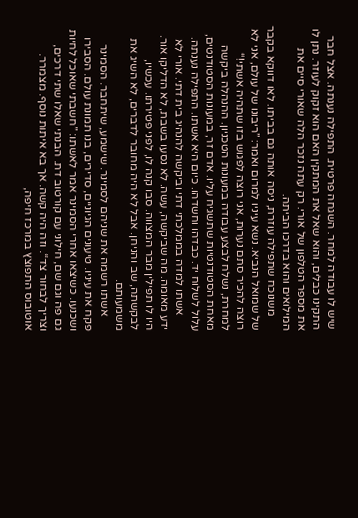שיש לו עבודה למחר. השגחה פרטית. התפילה נענתה. אצל חבר התקינו כבלים, והוא שאל את המתקין האם הוא זקוק לעוזר. נתן לו את מספר הטלפון של אורי. רק עתה נזכר הלה שאורי סיים את המילואים והוא בדרכו הביתה.
     משנוכח שתפילה עוזרת, ניסה אותה גם בביתו. לאו דווקא בקבר של שמואל הנביא. נשא עיניו למרום ואמר: ”ריבונו של עולם, אני לא רוצה להכיר סתם נערות, אני רוצה לפגוש בזו שתהיה אשתי!“ למחרת, נשלח לבצע עבודה במעונות הטכניון. ההנהלה ביקשה מאחת הסטודנטיות שתשגיח עליו. אדם זר, במעונות הסטודנטים, עלול לשלוח יד. כבדהו וחשדהו. כיום היא אשתו. התפילה נענתה.
     אשתו למדה בממלכתי דתי וביקשה להנהיג בית דתי. אורי לא ידע מאומה. מה שביקשה, עשה. לא נסעו בשבת, לא הדליקו אור. היו לו תפילין מבר המצווה. סבו קנה לו, לפני פטירתו. עכשיו, לבקשתה, שב והניחן. אבל לא היה מחובר לדברים, לא השיג את משמעותם.
     אשתו רשמה את שניהם לסמינר. שישמע, שיתחבר. הסמינר פקח את עיניו. טיעונים הגיוניים, סדירים, בנו תמונת עולם. הסבירו ושכנעו. כשיצאו אחרי הסמינר אמר לאשתו: ”חשבתי שאוכל לחיות גם פה וגם שם, חילוני עם קורטוב דת. הבנתי שאלו שתי דרכים, וצריך לבחור צד“. וזה היה קשה. אך בא איתות נוסף. מצמרר. אוטובוס התפוצץ במרכז חיפה,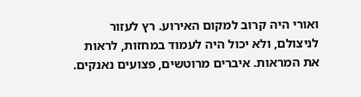ואורי היה קרוב למקום האירוע. רץ לעזור לניצולם, ולא יכול היה לעמוד במחזות, לראות את המראות. איברים מרוטשים, פצועים נאנקים.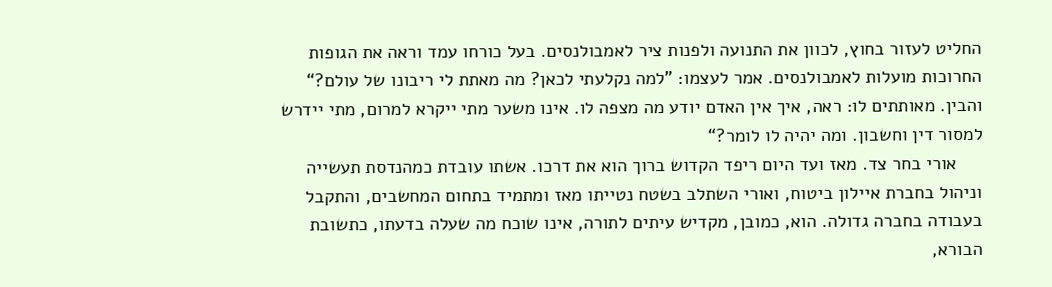החליט לעזור בחוץ, לכוון את התנועה ולפנות ציר לאמבולנסים. בעל כורחו עמד וראה את הגופות החרוכות מועלות לאמבולנסים. אמר לעצמו: ”למה נקלעתי לכאן? מה מאתת לי ריבונו של עולם?“ והבין. מאותתים לו: ראה, איך אין האדם יודע מה מצפה לו. אינו משער מתי ייקרא למרום, מתי יידרש למסור דין וחשבון. ומה יהיה לו לומר?“
     אורי בחר צד. מאז ועד היום ריפד הקדוש ברוך הוא את דרכו. אשתו עובדת כמהנדסת תעשייה וניהול בחברת איילון ביטוח, ואורי השתלב בשטח נטייתו מאז ומתמיד בתחום המחשבים, והתקבל בעבודה בחברה גדולה. הוא, כמובן, מקדיש עיתים לתורה, אינו שוכח מה שעלה בדעתו, כתשובת הבורא,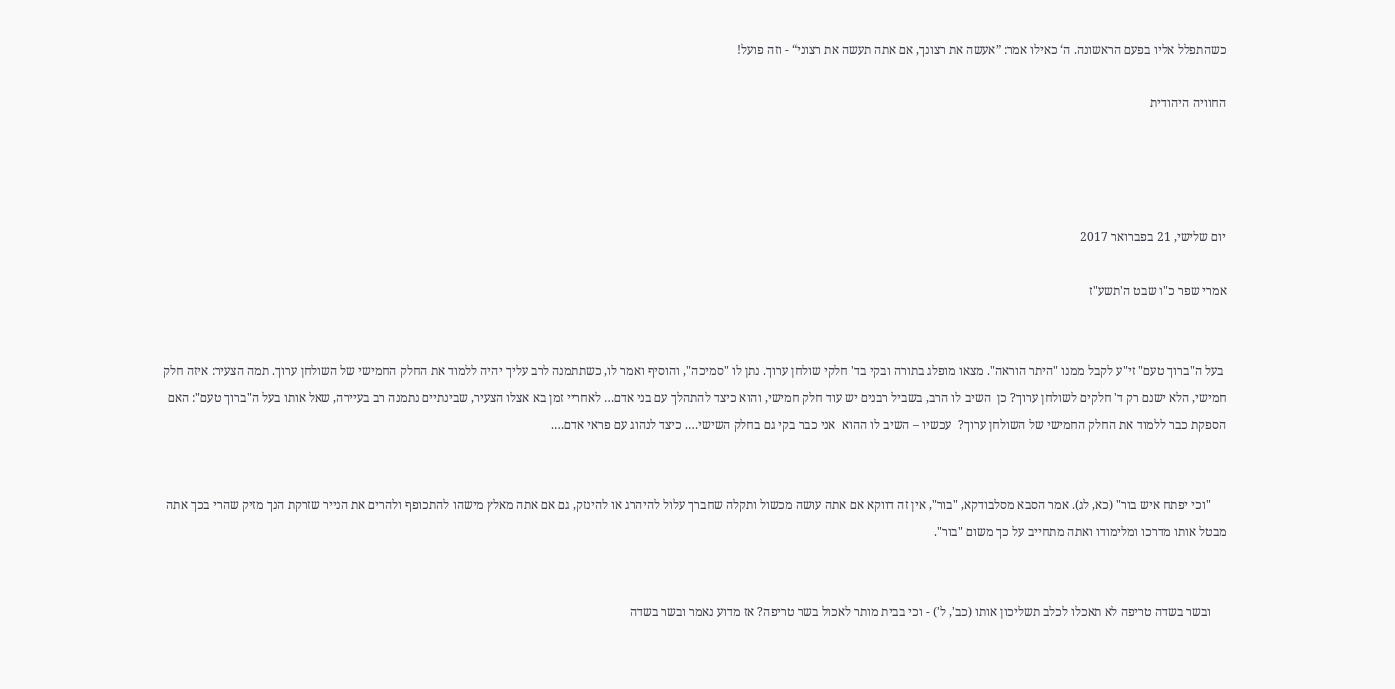כשהתפלל אליו בפעם הראשונה. ה‘ כאילו אמר: ”אעשה את רצונך, אם אתה תעשה את רצוני“ - וזה פועל!

החוויה היהודית




יום שלישי, 21 בפברואר 2017

אמרי שפר כ"ו שבט ה'תשע"ז


 בעל ה"ברוך טעם" זי"ע לקבל ממנו "היתר הוראה". מצאו מופלג בתורה ובקי בד' חלקי שולחן ערוך. נתן לו "סמיכה", והוסיף ואמר לו, כשתתמנה לרב עליך יהיה ללמוד את החלק החמישי של השולחן ערוך. תמה הצעיר: איזה חלק חמישי, הלא ישנם רק ד' חלקים לשולחן ערוך? כן  השיב לו הרב, בשביל רבנים יש עוד חלק חמישי, והוא כיצד להתהלך עם בני אדם… לאחריי זמן בא אצלו הצעיר, שבינתיים נתמנה רב בעיירה, שאל אותו בעל ה"ברוך טעם": האם הספקת כבר ללמוד את החלק החמישי של השולחן ערוך?  עכשיו – השיב לו ההוא  אני כבר בקי גם בחלק השישי…. כיצד לנהוג עם פראי אדם….


     "וכי יפתח איש בור" (כא, לג). אמר הסבא מסלבודקא, "בור", אין זה דווקא אם אתה עושה מכשול ותקלה שחברך עלול להיהרג או להינזק, גם אם אתה מאלץ מישהו להתכופף ולהרים את הנייר שזרקת הנך מזיק שהרי בכך אתה מבטל אותו מדרכו ומלימודו ואתה מתחייב על כך משום "בור".


     ובשר בשדה טריפה לא תאכלו לכלב תשליכון אותו (כב', ל') - וכי בבית מותר לאכול בשר טריפה? אז מדוע נאמר ובשר בשדה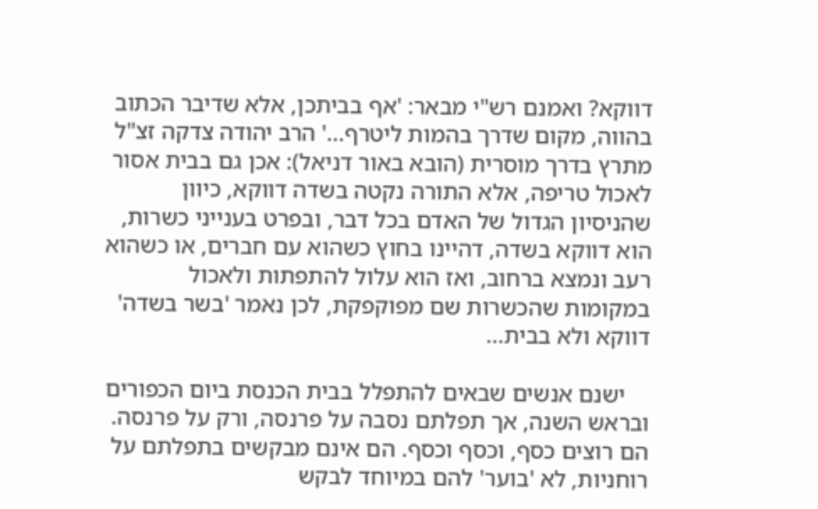דווקא? ואמנם רש"י מבאר: 'אף בביתכן, אלא שדיבר הכתוב בהווה, מקום שדרך בהמות ליטרף...' הרב יהודה צדקה זצ"ל מתרץ בדרך מוסרית (הובא באור דניאל): אכן גם בבית אסור לאכול טריפה, אלא התורה נקטה בשדה דווקא, כיוון שהניסיון הגדול של האדם בכל דבר, ובפרט בענייני כשרות, הוא דווקא בשדה, דהיינו בחוץ כשהוא עם חברים, או כשהוא רעב ונמצא ברחוב, ואז הוא עלול להתפתות ולאכול במקומות שהכשרות שם מפוקפקת, לכן נאמר 'בשר בשדה' דווקא ולא בבית...

    ישנם אנשים שבאים להתפלל בבית הכנסת ביום הכפורים ובראש השנה, אך תפלתם נסבה על פרנסה, ורק על פרנסה. הם רוצים כסף, וכסף וכסף. הם אינם מבקשים בתפלתם על רוחניות, לא 'בוער' להם במיוחד לבקש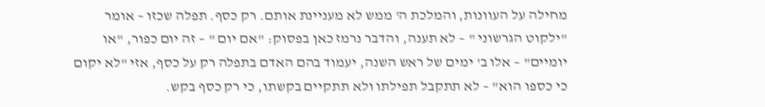מחילה על העוונות, והמלכת ה' ממש לא מעניינת אותם. רק כסף. תפלה שכזו – אומר "ילקוט הגרשוני " – לא תענה, והדבר נרמז כאן בפסוק: "אם יום " – זה יום כפור, "או יומיים" – אלו ב' ימים של ראש השנה, יעמוד בהם האדם בתפלה רק על כסף, אזי "לא יקום כי כספו הוא" – לא תתקבל תפילתו ולא תתקיים בקשתו, כי רק כסף בקש.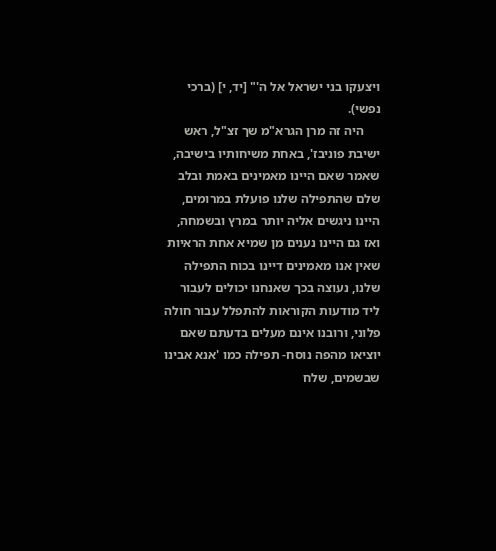ויצעקו בני ישראל אל ה'" [יד, י] (ברכי נפשי).
     היה זה מרן הגרא"מ שך זצ"ל, ראש ישיבת פוניבז', באחת משיחותיו בישיבה, שאמר שאם היינו מאמינים באמת ובלב שלם שהתפילה שלנו פועלת במרומים, היינו ניגשים אליה יותר במרץ ובשמחה, ואז גם היינו נענים מן שמיא אחת הראיות שאין אנו מאמינים דיינו בכוח התפילה שלנו, נעוצה בכך שאנחנו יכולים לעבור ליד מודעות הקוראות להתפלל עבור חולה פלוני, ורובנו אינם מעלים בדעתם שאם יוציאו מהפה נוסח- תפילה כמו 'אנא אבינו שבשמים, שלח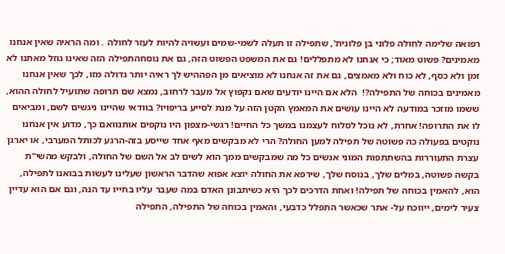רפואה שלימה לחולה פלוני בן פלונית', שתפילה זו תעלה לשמי-שמים ועשויה להיות לעזר לחולה . ומה הראיה שאין אנחנו מאמינים? פשוט מאוד; כי אנחנו לא מתפללים! גם את המשפט הפשוט הזה, גם את נוסחהתפילה הזה שאינו גוזל מאתנו לא זמן ולא כסף, לא כוח ולא מאמצים, גם את זה אנחנו לא מוציאים מן הפההיש לך ראיה יותר גדולה מזו, לכך שאין אנחנו מאמינים בכוחה של התפילה?!  הלא אם היינו יודעים שאם נקפוץ אל מעבר לרחוב, נמצא שם תרופה שתועיל לחולה ההוא, ששמו מוזכר במודעה לא היינו עושים את המאמץ הקטן הזה על מנת לסייע בריפויו? בוודאי שהיינו ניגשים לשם, ומביאים לו את התרופה! אחרת, לא נוכל לסלוח לעצמנו במשך כל החיים! רגשי-מצפון היו נוקפים אותנוואם כך, מדוע אין אנחנו נוקטים בפעולה כה פשוטה של תפילה למען החולה? הרי לא מבקשים מאף אחד שייסע בזה-הרגע לכותל המערבי, או יארגן עצרת התעוררות בהשתתפות המוני אנשים כל מה שמבקשים ממך הוא לשים לב אל השם של החולה, ולבקש מהשי"ת בקשה פשוטה, במלים שלך, בנוסח שלך, שירפא את החולה יוצא אפוא שהדבר הראשון שעלינו לעשות בבואנו לתפילה, הוא, להאמין בכוחה של תפילה! ואחת הדרכים לכך היא כשיתבונן האדם במה שעבר עליו בחייו עד הנה, וגם אם הוא עדיין צעיר לימים, ייווכח על- אתר שכאשר התפלל כדבעי, והאמין בכוחה של התפילה, התפילה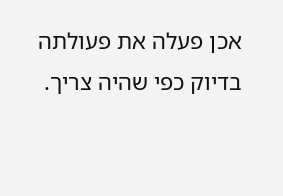אכן פעלה את פעולתה בדיוק כפי שהיה צריך.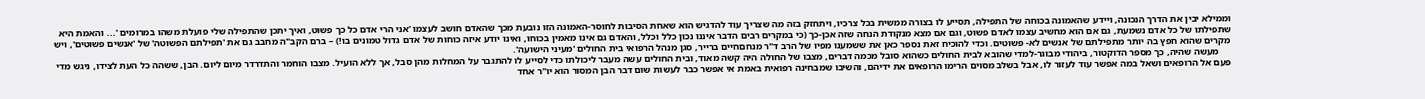וממילא יבין את הדרך הנכונה, ויידע שהאמונה בכוחה של התפילה, תסייע לו בצורה ממשית בכל צרכיו, ויתחזק בזה מה שצריך עוד להדגיש הוא שאחת הסיבות לחוסר-האמונה הזו נובעת מכך שהאדם חושב לעצמו 'אני הרי אדם כל כך פשוט, ואיך יתכן שהתפילה שלי פועלת משהו במרומים '... והאמת היא שתפילתו של כל אדם נשמעת, גם אם הוא מחשיב עצמו לאדם פשוט, וגם אם מצא מנקודת הנחה שזה אכן-כך (כי במקרים רבים הדבר איננו נכון כלל וכלל, והאדם גם אינו מאמין בכוחו, ואינו יודע איזה כוחות של אדם גדול טמונים בו!) – ברם הקב"ה מחבב גם את 'תפילתם הפשוטה' של 'אנשים פשוטים', ויש מקרים שהוא חפץ בה יותר מתפילתם של אנשים לא- פשוטים. וכדי להוכיח זאת נספר כאן את ששמענו מפיו של הרב ד"ר מנחםחיים ברייר, סגן מנהל הרפואי בית החולים 'מעיני הישועה'.
     מעשה שהיה, כך מספר הדוקטור, ביהודי מבוגר-למדי שהובא לבית החולים כשהוא סובל מכמה דברים, מצבו של החולה היה קשה מאוד, ובית החולים עשה מעבר ליכולתו כדי לסייע לו להתגבר על המחלות מהן סבל, אך ללא הועיל. מצבו הוחמר והתדרדר מיום ליום. הבן, ששהה כל העת לצידו, ניגש מדי פעם אל הרופאים ושאל במה אפשר עוד לעזור לו, אבל בשלב מסוים הרימו הרופאים את ידיהם, והשיבו שמבחינה רפואית באמת אי אפשר כבר לעשות שום דבר הבן המסור הוא יו"ר אחד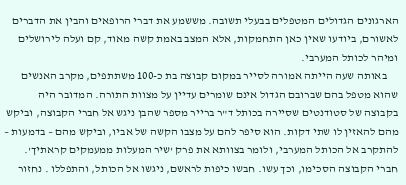הארגונים הגדולים המטפלים בבעלי תשובה. מששמע את דברי הרופאים והבין את הדברים לאשורם, ביודעו שאין כאן התחמקות, אלא המצב באמת קשה מאוד, קם ועלה לירושלים ומיהר לכותל המערבי.
     באותה שעה הייתה אמורה לסייר במקום קבוצה בת כ-100 משתתפים, מקרב האנשים שהוא מטפל בהם שברובם הגדול אינם שומרים עדיין על מצוות התורה. המדובר היה בקבוצה של סטודנטים שסיירה בכותל ד"ר ברייר מספר שהבן ניגש אל חברי הקבוצה, וביקש מהם להאזין לו שתי דקות. הוא סיפר להם על מצבו הקשה של אביו, וביקש מהם – בדמעות – להתקרב אל הכותל המערבי, ולומר בצוותא את פרק 'שיר המעלות ממעמקים קראתיך'. חברי הקבוצה הסכימו, וכך עשו. חבשו כיפות לראשם, ניגשו אל הכותל, והתפללו . נחזור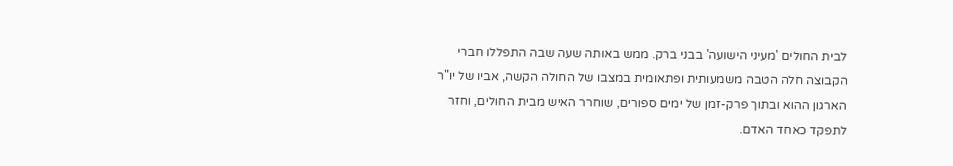לבית החולים 'מעיני הישועה' בבני ברק. ממש באותה שעה שבה התפללו חברי הקבוצה חלה הטבה משמעותית ופתאומית במצבו של החולה הקשה, אביו של יו"ר הארגון ההוא ובתוך פרק-זמן של ימים ספורים, שוחרר האיש מבית החולים, וחזר לתפקד כאחד האדם.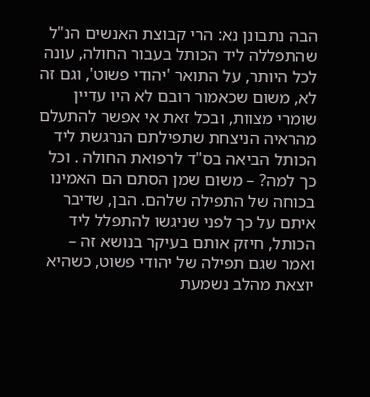הבה נתבונן נא: הרי קבוצת האנשים הנ"ל שהתפללה ליד הכותל בעבור החולה, עונה לכל היותר, על התואר 'יהודי פשוט', וגם זה לא, משום שכאמור רובם לא היו עדיין שומרי מצוות, ובכל זאת אי אפשר להתעלם מהראיה הניצחת שתפילתם הנרגשת ליד הכותל הביאה בס"ד לרפואת החולה . וכל כך למה? – משום שמן הסתם הם האמינו בכוחה של התפילה שלהם. הבן, שדיבר איתם על כך לפני שניגשו להתפלל ליד הכותל, חיזק אותם בעיקר בנושא זה – ואמר שגם תפילה של יהודי פשוט, כשהיא יוצאת מהלב נשמעת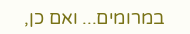במרומים... ואם כן,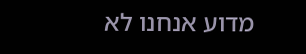מדוע אנחנו לא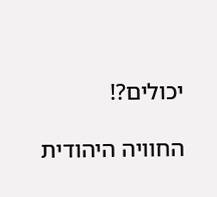יכולים?!

החוויה היהודית